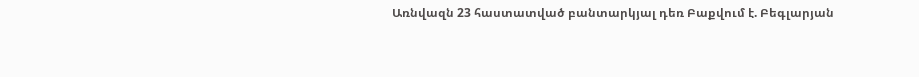Առնվազն 23 հաստատված բանտարկյալ դեռ Բաքվում է. Բեգլարյան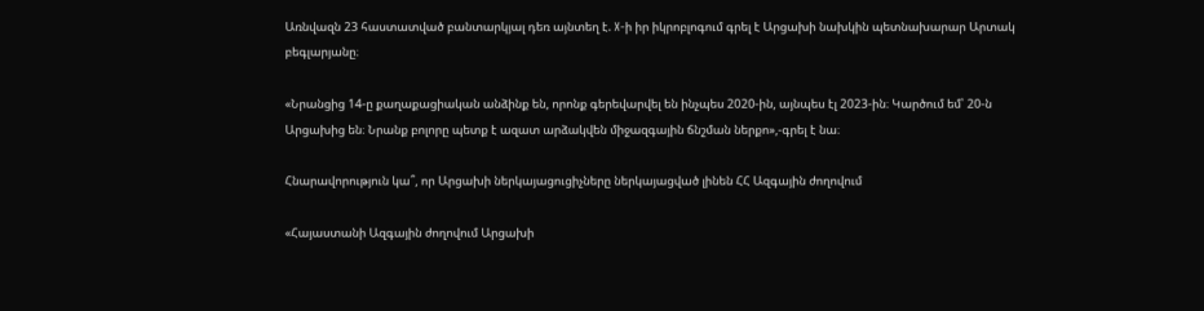Առնվազն 23 հաստատված բանտարկյալ դեռ այնտեղ է. X-ի իր իկրոբլոգում գրել է Արցախի նախկին պետնախարար Արտակ բեգլարյանը։

«Նրանցից 14-ը քաղաքացիական անձինք են, որոնք գերեվարվել են ինչպես 2020-ին, այնպես էլ 2023-ին։ Կարծում եմ՝ 20-ն Արցախից են։ Նրանք բոլորը պետք է ազատ արձակվեն միջազգային ճնշման ներքո»,-գրել է նա։

Հնարավորություն կա՞, որ Արցախի ներկայացուցիչները ներկայացված լինեն ՀՀ Ազգային ժողովում

«Հայաստանի Ազգային ժողովում Արցախի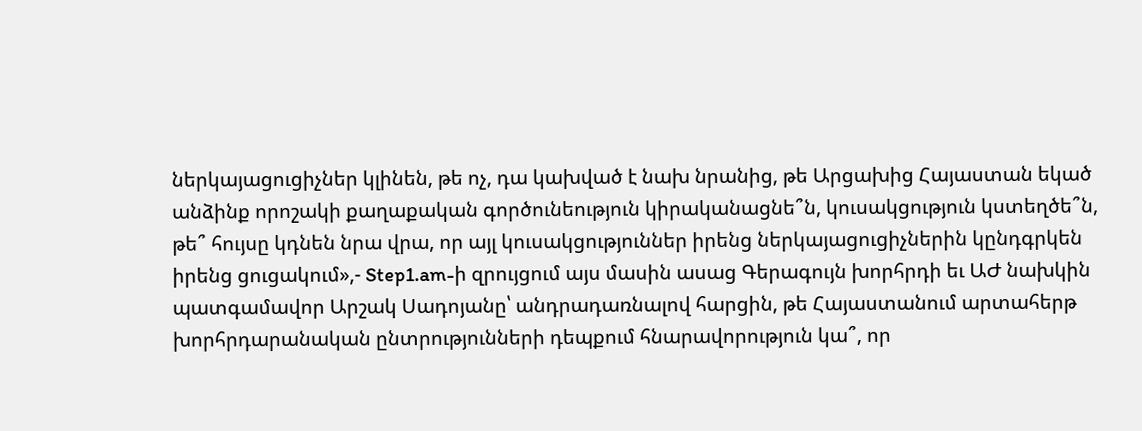ներկայացուցիչներ կլինեն, թե ոչ, դա կախված է նախ նրանից, թե Արցախից Հայաստան եկած անձինք որոշակի քաղաքական գործունեություն կիրականացնե՞ն, կուսակցություն կստեղծե՞ն, թե՞ հույսը կդնեն նրա վրա, որ այլ կուսակցություններ իրենց ներկայացուցիչներին կընդգրկեն իրենց ցուցակում»,- Step1.am-ի զրույցում այս մասին ասաց Գերագույն խորհրդի եւ ԱԺ նախկին պատգամավոր Արշակ Սադոյանը՝ անդրադառնալով հարցին, թե Հայաստանում արտահերթ խորհրդարանական ընտրությունների դեպքում հնարավորություն կա՞, որ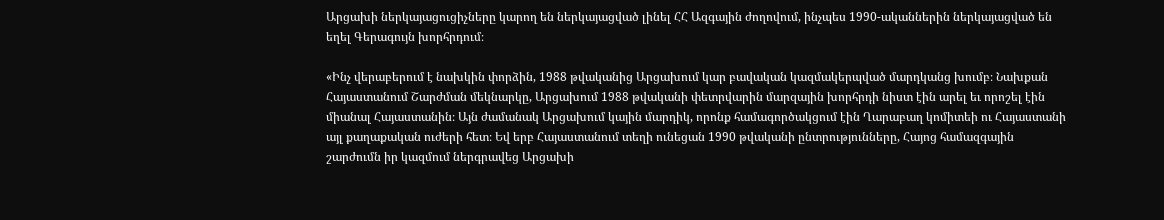Արցախի ներկայացուցիչները կարող են ներկայացված լինել ՀՀ Ազգային ժողովում, ինչպես 1990-ականներին ներկայացված են եղել Գերագույն խորհրդում։

«Ինչ վերաբերում է նախկին փորձին, 1988 թվականից Արցախում կար բավական կազմակերպված մարդկանց խումբ։ Նախքան Հայաստանում Շարժման մեկնարկը, Արցախում 1988 թվականի փետրվարին մարզային խորհրդի նիստ էին արել եւ որոշել էին միանալ Հայաստանին։ Այն ժամանակ Արցախում կային մարդիկ, որոնք համագործակցում էին Ղարաբաղ կոմիտեի ու Հայաստանի այլ քաղաքական ուժերի հետ։ Եվ երբ Հայաստանում տեղի ունեցան 1990 թվականի ընտրությունները, Հայոց համազգային շարժումն իր կազմում ներգրավեց Արցախի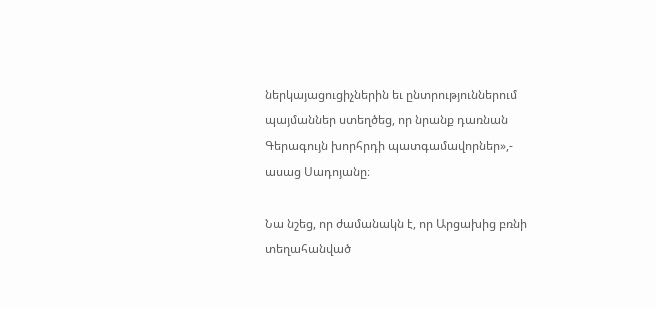ներկայացուցիչներին եւ ընտրություններում պայմաններ ստեղծեց, որ նրանք դառնան Գերագույն խորհրդի պատգամավորներ»,- ասաց Սադոյանը։

Նա նշեց, որ ժամանակն է, որ Արցախից բռնի տեղահանված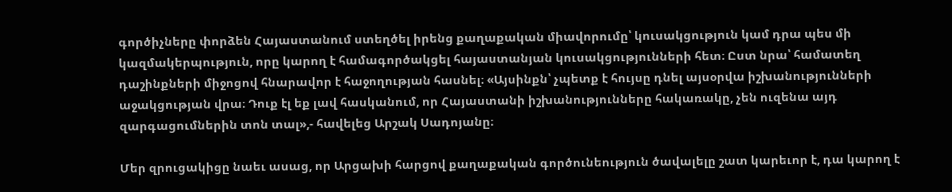գործիչները փորձեն Հայաստանում ստեղծել իրենց քաղաքական միավորումը՝ կուսակցություն կամ դրա պես մի կազմակերպություն, որը կարող է համագործակցել հայաստանյան կուսակցությունների հետ։ Ըստ նրա՝ համատեղ դաշինքների միջոցով հնարավոր է հաջողության հասնել։ «Այսինքն՝ չպետք է հույսը դնել այսօրվա իշխանությունների աջակցության վրա։ Դուք էլ եք լավ հասկանում, որ Հայաստանի իշխանությունները հակառակը, չեն ուզենա այդ զարգացումներին տոն տալ»,- հավելեց Արշակ Սադոյանը։

Մեր զրուցակիցը նաեւ ասաց, որ Արցախի հարցով քաղաքական գործունեություն ծավալելը շատ կարեւոր է, դա կարող է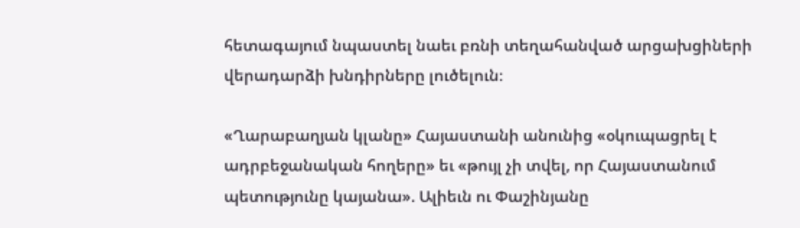հետագայում նպաստել նաեւ բռնի տեղահանված արցախցիների վերադարձի խնդիրները լուծելուն։

«Ղարաբաղյան կլանը» Հայաստանի անունից «օկուպացրել է ադրբեջանական հողերը» եւ «թույլ չի տվել, որ Հայաստանում պետությունը կայանա». Ալիեւն ու Փաշինյանը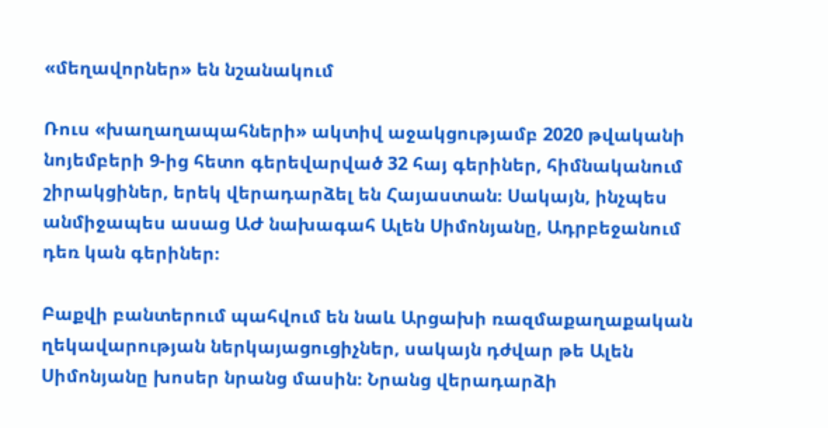«մեղավորներ» են նշանակում

Ռուս «խաղաղապահների» ակտիվ աջակցությամբ 2020 թվականի նոյեմբերի 9-ից հետո գերեվարված 32 հայ գերիներ, հիմնականում շիրակցիներ, երեկ վերադարձել են Հայաստան։ Սակայն, ինչպես անմիջապես ասաց ԱԺ նախագահ Ալեն Սիմոնյանը, Ադրբեջանում դեռ կան գերիներ։

Բաքվի բանտերում պահվում են նաև Արցախի ռազմաքաղաքական ղեկավարության ներկայացուցիչներ, սակայն դժվար թե Ալեն Սիմոնյանը խոսեր նրանց մասին։ Նրանց վերադարձի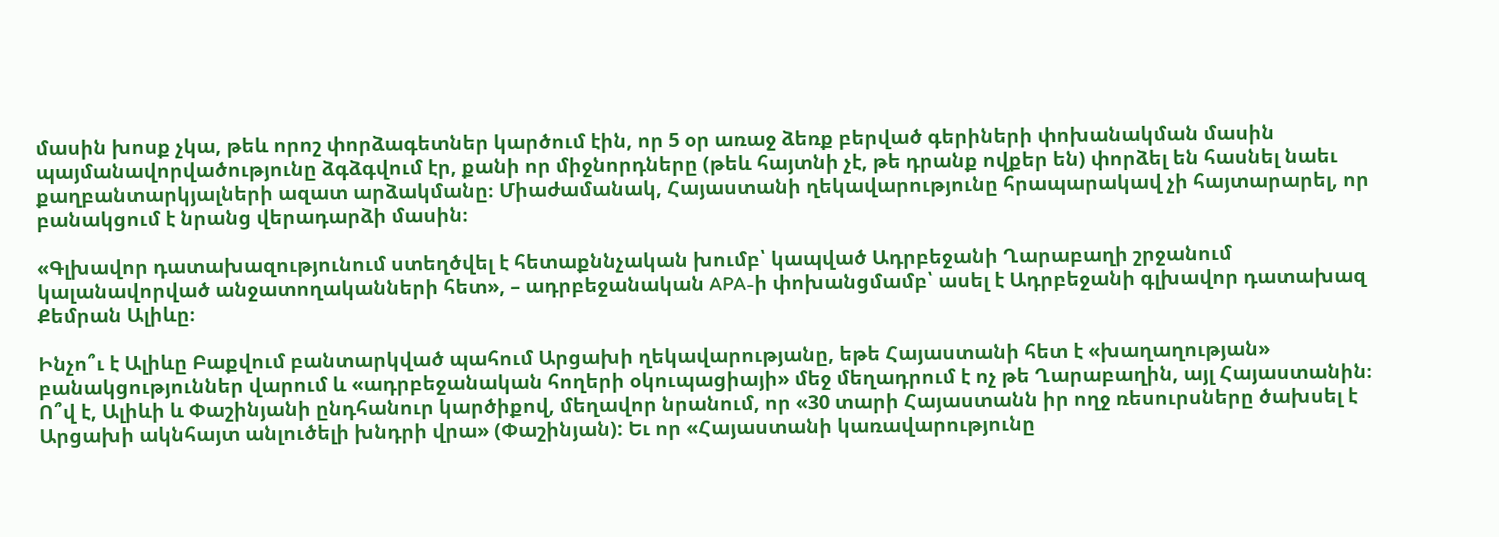մասին խոսք չկա, թեև որոշ փորձագետներ կարծում էին, որ 5 օր առաջ ձեռք բերված գերիների փոխանակման մասին պայմանավորվածությունը ձգձգվում էր, քանի որ միջնորդները (թեև հայտնի չէ, թե դրանք ովքեր են) փորձել են հասնել նաեւ քաղբանտարկյալների ազատ արձակմանը։ Միաժամանակ, Հայաստանի ղեկավարությունը հրապարակավ չի հայտարարել, որ բանակցում է նրանց վերադարձի մասին։

«Գլխավոր դատախազությունում ստեղծվել է հետաքննչական խումբ՝ կապված Ադրբեջանի Ղարաբաղի շրջանում կալանավորված անջատողականների հետ», – ադրբեջանական APA-ի փոխանցմամբ՝ ասել է Ադրբեջանի գլխավոր դատախազ Քեմրան Ալիևը։

Ինչո՞ւ է Ալիևը Բաքվում բանտարկված պահում Արցախի ղեկավարությանը, եթե Հայաստանի հետ է «խաղաղության» բանակցություններ վարում և «ադրբեջանական հողերի օկուպացիայի» մեջ մեղադրում է ոչ թե Ղարաբաղին, այլ Հայաստանին։ Ո՞վ է, Ալիևի և Փաշինյանի ընդհանուր կարծիքով, մեղավոր նրանում, որ «30 տարի Հայաստանն իր ողջ ռեսուրսները ծախսել է Արցախի ակնհայտ անլուծելի խնդրի վրա» (Փաշինյան): Եւ որ «Հայաստանի կառավարությունը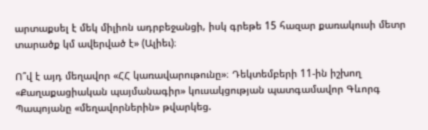արտաքսել է մեկ միլիոն ադրբեջանցի, իսկ գրեթե 15 հազար քառակուսի մետր տարածք կմ ավերված է» (Ալիեւ)։

Ո՞վ է այդ մեղավոր «ՀՀ կառավարութունը»։ Դեկտեմբերի 11-ին իշխող «Քաղաքացիական պայմանագիր» կուսակցության պատգամավոր Գևորգ Պապոյանը «մեղավորներին» թվարկեց.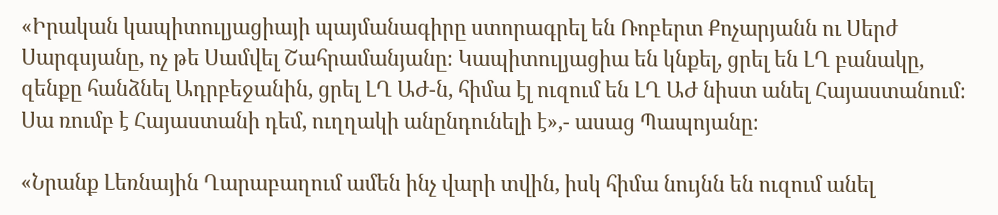«Իրական կապիտուլյացիայի պայմանագիրը ստորագրել են Ռոբերտ Քոչարյանն ու Սերժ Սարգսյանը, ոչ թե Սամվել Շահրամանյանը։ Կապիտուլյացիա են կնքել, ցրել են ԼՂ բանակը, զենքը հանձնել Ադրբեջանին, ցրել ԼՂ ԱԺ-ն, հիմա էլ ուզում են ԼՂ ԱԺ նիստ անել Հայաստանում։ Սա ռումբ է Հայաստանի դեմ, ուղղակի անընդունելի է»,- ասաց Պապոյանը։

«Նրանք Լեռնային Ղարաբաղում ամեն ինչ վարի տվին, իսկ հիմա նույնն են ուզում անել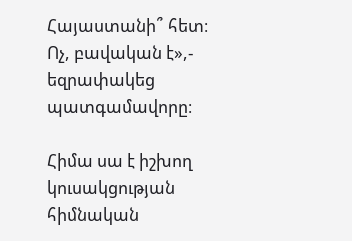Հայաստանի՞ հետ։ Ոչ, բավական է»,- եզրափակեց պատգամավորը։

Հիմա սա է իշխող կուսակցության հիմնական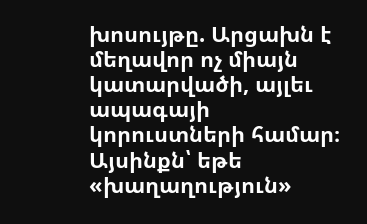խոսույթը. Արցախն է մեղավոր ոչ միայն կատարվածի, այլեւ ապագայի կորուստների համար։ Այսինքն՝ եթե «խաղաղություն»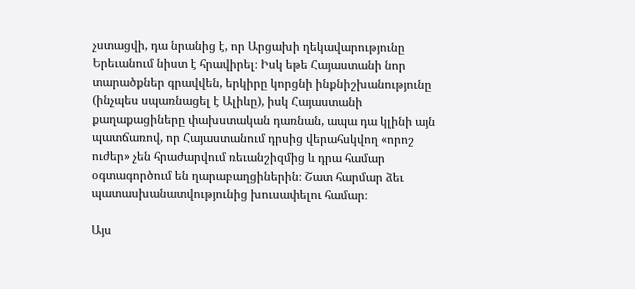չստացվի, դա նրանից է, որ Արցախի ղեկավարությունը Երեւանում նիստ է հրավիրել։ Իսկ եթե Հայաստանի նոր տարածքներ գրավվեն, երկիրը կորցնի ինքնիշխանությունը (ինչպես սպառնացել է Ալիևը), իսկ Հայաստանի քաղաքացիները փախստական դառնան, ապա դա կլինի այն պատճառով, որ Հայաստանում դրսից վերահսկվող «որոշ ուժեր» չեն հրաժարվում ռեւանշիզմից և դրա համար օգտագործում են ղարաբաղցիներին։ Շատ հարմար ձեւ պատասխանատվությունից խուսափելու համար։

Այս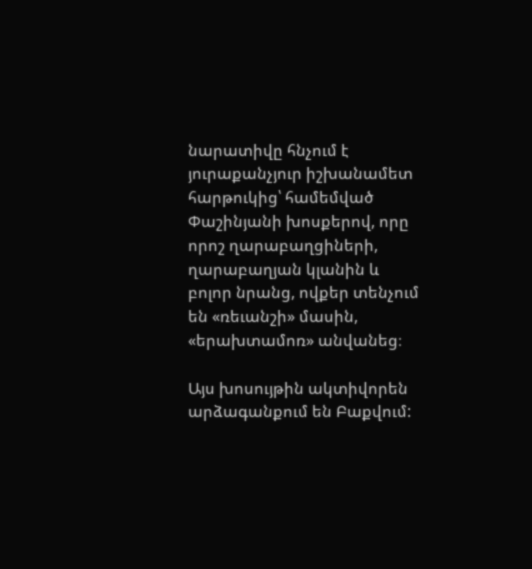նարատիվը հնչում է յուրաքանչյուր իշխանամետ հարթուկից՝ համեմված Փաշինյանի խոսքերով, որը որոշ ղարաբաղցիների, ղարաբաղյան կլանին և բոլոր նրանց, ովքեր տենչում են «ռեւանշի» մասին, «երախտամոռ» անվանեց։

Այս խոսույթին ակտիվորեն արձագանքում են Բաքվում: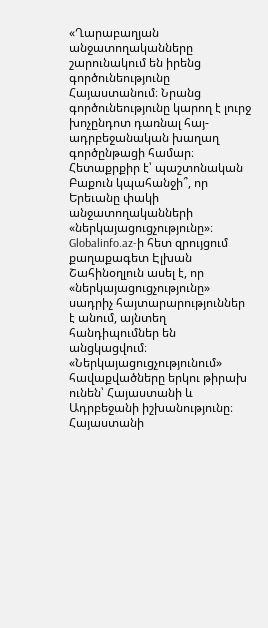«Ղարաբաղյան անջատողականները շարունակում են իրենց գործունեությունը Հայաստանում։ Նրանց գործունեությունը կարող է լուրջ խոչընդոտ դառնալ հայ-ադրբեջանական խաղաղ գործընթացի համար։ Հետաքրքիր է՝ պաշտոնական Բաքուն կպահանջի՞, որ Երեւանը փակի անջատողականների «ներկայացուցչությունը»։ Globalinfo.az-ի հետ զրույցում քաղաքագետ Էլխան Շահինօղլուն ասել է, որ «ներկայացուցչությունը» սադրիչ հայտարարություններ է անում, այնտեղ հանդիպումներ են անցկացվում։ «Ներկայացուցչությունում» հավաքվածները երկու թիրախ ունեն՝ Հայաստանի և Ադրբեջանի իշխանությունը։ Հայաստանի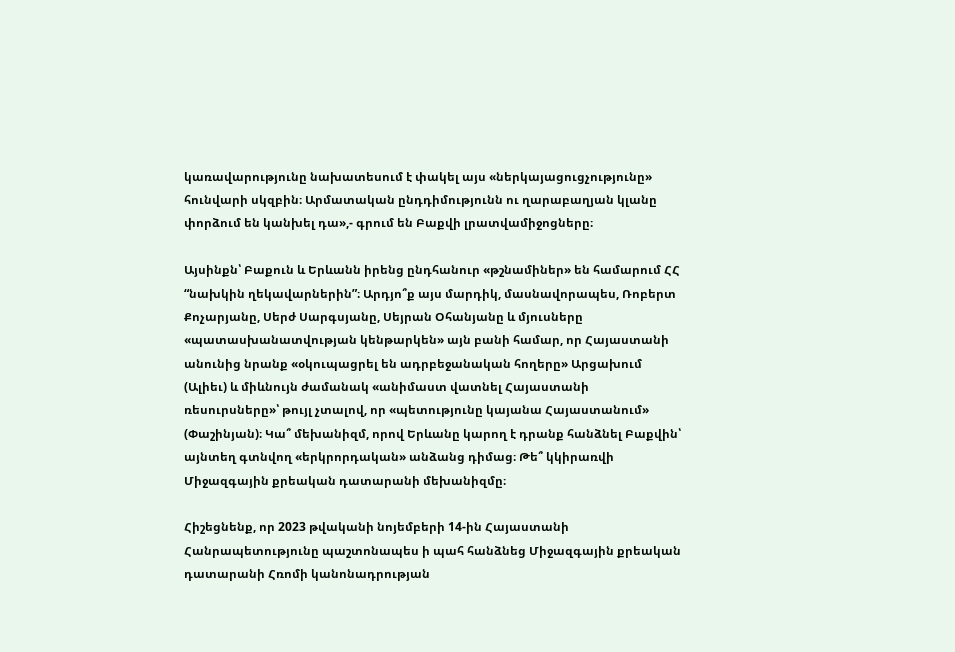կառավարությունը նախատեսում է փակել այս «ներկայացուցչությունը» հունվարի սկզբին։ Արմատական ընդդիմությունն ու ղարաբաղյան կլանը փորձում են կանխել դա»,- գրում են Բաքվի լրատվամիջոցները։

Այսինքն՝ Բաքուն և Երևանն իրենց ընդհանուր «թշնամիներ» են համարում ՀՀ “նախկին ղեկավարներին”։ Արդյո՞ք այս մարդիկ, մասնավորապես, Ռոբերտ Քոչարյանը, Սերժ Սարգսյանը, Սեյրան Օհանյանը և մյուսները «պատասխանատվության կենթարկեն» այն բանի համար, որ Հայաստանի անունից նրանք «օկուպացրել են ադրբեջանական հողերը» Արցախում (Ալիեւ) և միևնույն ժամանակ «անիմաստ վատնել Հայաստանի ռեսուրսները»՝ թույլ չտալով, որ «պետությունը կայանա Հայաստանում» (Փաշինյան)։ Կա՞ մեխանիզմ, որով Երևանը կարող է դրանք հանձնել Բաքվին՝ այնտեղ գտնվող «երկրորդական» անձանց դիմաց։ Թե՞ կկիրառվի Միջազգային քրեական դատարանի մեխանիզմը։

Հիշեցնենք, որ 2023 թվականի նոյեմբերի 14-ին Հայաստանի Հանրապետությունը պաշտոնապես ի պահ հանձնեց Միջազգային քրեական դատարանի Հռոմի կանոնադրության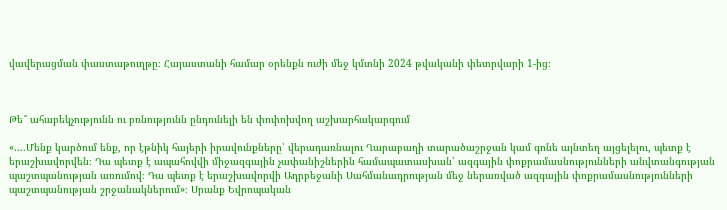վավերացման փաստաթուղթը։ Հայաստանի համար օրենքն ուժի մեջ կմտնի 2024 թվականի փետրվարի 1-ից։



Թե՞ ահաբեկչությունն ու բռնությունն ընդունելի են փոփոխվող աշխարհակարգում

«….Մենք կարծում ենք, որ էթնիկ հայերի իրավունքները՝ վերադառնալու Ղարաբաղի տարածաշրջան կամ գոնե այնտեղ այցելելու, պետք է երաշխավորվեն։ Դա պետք է ապահովվի միջազգային չափանիշներին համապատասխան՝ ազգային փոքրամասնությունների անվտանգության պաշտպանության առումով։ Դա պետք է երաշխավորվի Ադրբեջանի Սահմանադրության մեջ ներառված ազգային փոքրամասնությունների պաշտպանության շրջանակներում»։ Սրանք Եվրոպական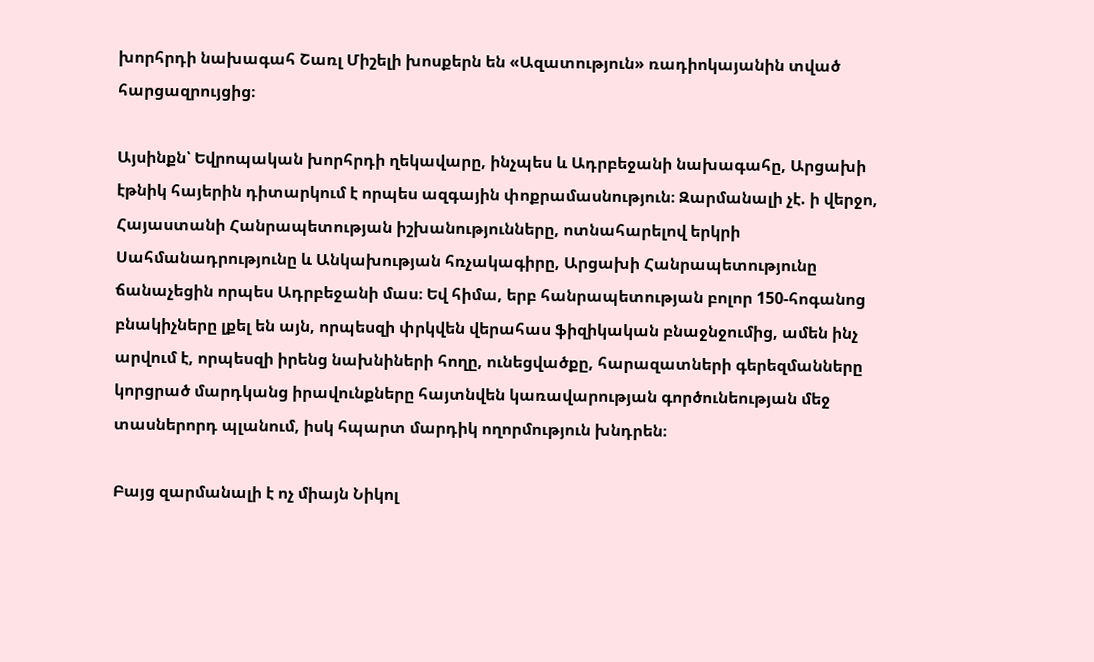խորհրդի նախագահ Շառլ Միշելի խոսքերն են «Ազատություն» ռադիոկայանին տված հարցազրույցից։

Այսինքն՝ Եվրոպական խորհրդի ղեկավարը, ինչպես և Ադրբեջանի նախագահը, Արցախի էթնիկ հայերին դիտարկում է որպես ազգային փոքրամասնություն։ Զարմանալի չէ. ի վերջո, Հայաստանի Հանրապետության իշխանությունները, ոտնահարելով երկրի Սահմանադրությունը և Անկախության հռչակագիրը, Արցախի Հանրապետությունը ճանաչեցին որպես Ադրբեջանի մաս։ Եվ հիմա, երբ հանրապետության բոլոր 150-հոգանոց բնակիչները լքել են այն, որպեսզի փրկվեն վերահաս ֆիզիկական բնաջնջումից, ամեն ինչ արվում է, որպեսզի իրենց նախնիների հողը, ունեցվածքը, հարազատների գերեզմանները կորցրած մարդկանց իրավունքները հայտնվեն կառավարության գործունեության մեջ տասներորդ պլանում, իսկ հպարտ մարդիկ ողորմություն խնդրեն։

Բայց զարմանալի է ոչ միայն Նիկոլ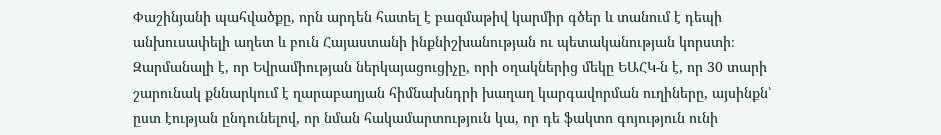Փաշինյանի պահվածքը, որն արդեն հատել է բազմաթիվ կարմիր գծեր և տանում է դեպի անխուսափելի աղետ և բուն Հայաստանի ինքնիշխանության ու պետականության կորստի։ Զարմանալի է, որ Եվրամիության ներկայացուցիչը, որի օղակներից մեկը ԵԱՀԿ-ն է, որ 30 տարի շարունակ քննարկում է ղարաբաղյան հիմնախնդրի խաղաղ կարգավորման ուղիները, այսինքն՝ ըստ էության ընդունելով, որ նման հակամարտություն կա, որ դե ֆակտո գոյություն ունի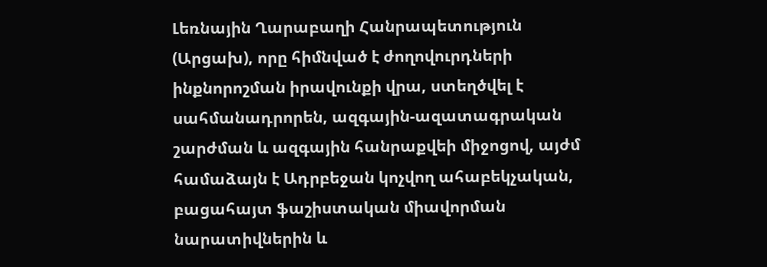Լեռնային Ղարաբաղի Հանրապետություն (Արցախ), որը հիմնված է ժողովուրդների ինքնորոշման իրավունքի վրա, ստեղծվել է սահմանադրորեն, ազգային-ազատագրական շարժման և ազգային հանրաքվեի միջոցով, այժմ համաձայն է Ադրբեջան կոչվող ահաբեկչական, բացահայտ ֆաշիստական միավորման նարատիվներին և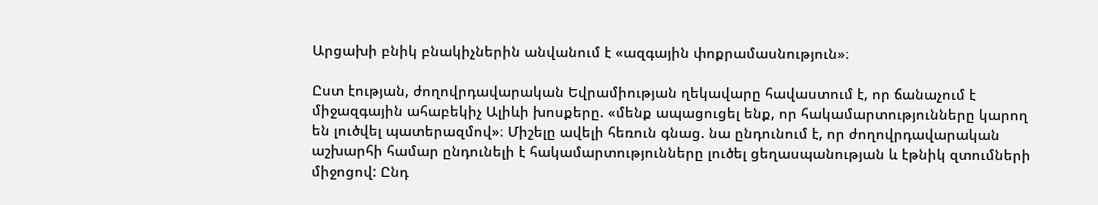Արցախի բնիկ բնակիչներին անվանում է «ազգային փոքրամասնություն»։

Ըստ էության, ժողովրդավարական Եվրամիության ղեկավարը հավաստում է, որ ճանաչում է միջազգային ահաբեկիչ Ալիևի խոսքերը. «մենք ապացուցել ենք, որ հակամարտությունները կարող են լուծվել պատերազմով»։ Միշելը ավելի հեռուն գնաց. նա ընդունում է, որ ժողովրդավարական աշխարհի համար ընդունելի է հակամարտությունները լուծել ցեղասպանության և էթնիկ զտումների միջոցով: Ընդ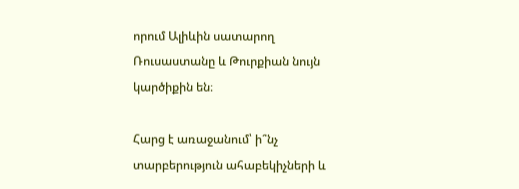որում Ալիևին սատարող Ռուսաստանը և Թուրքիան նույն կարծիքին են։

Հարց է առաջանում՝ ի՞նչ տարբերություն ահաբեկիչների և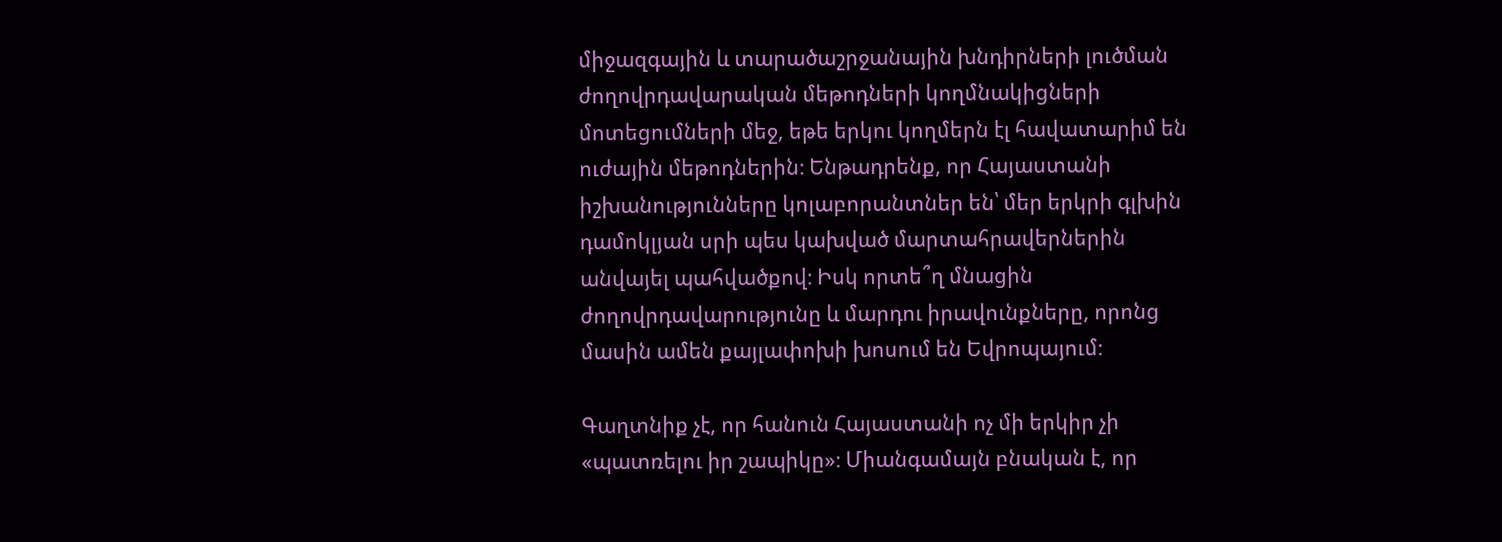միջազգային և տարածաշրջանային խնդիրների լուծման ժողովրդավարական մեթոդների կողմնակիցների մոտեցումների մեջ, եթե երկու կողմերն էլ հավատարիմ են ուժային մեթոդներին։ Ենթադրենք, որ Հայաստանի իշխանությունները կոլաբորանտներ են՝ մեր երկրի գլխին դամոկլյան սրի պես կախված մարտահրավերներին անվայել պահվածքով։ Իսկ որտե՞ղ մնացին ժողովրդավարությունը և մարդու իրավունքները, որոնց մասին ամեն քայլափոխի խոսում են Եվրոպայում։

Գաղտնիք չէ, որ հանուն Հայաստանի ոչ մի երկիր չի «պատռելու իր շապիկը»։ Միանգամայն բնական է, որ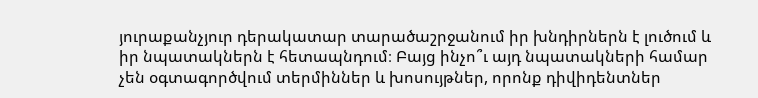յուրաքանչյուր դերակատար տարածաշրջանում իր խնդիրներն է լուծում և իր նպատակներն է հետապնդում։ Բայց ինչո՞ւ այդ նպատակների համար չեն օգտագործվում տերմիններ և խոսույթներ, որոնք դիվիդենտներ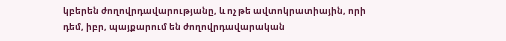կբերեն ժողովրդավարությանը, և ոչ թե ավտոկրատիային, որի դեմ, իբր, պայքարում են ժողովրդավարական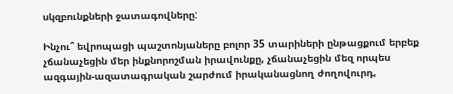սկզբունքների ջատագովները:

Ինչու՞ եվրոպացի պաշտոնյաները բոլոր 35 տարիների ընթացքում երբեք չճանաչեցին մեր ինքնորոշման իրավունքը, չճանաչեցին մեզ որպես ազգային-ազատագրական շարժում իրականացնող ժողովուրդ,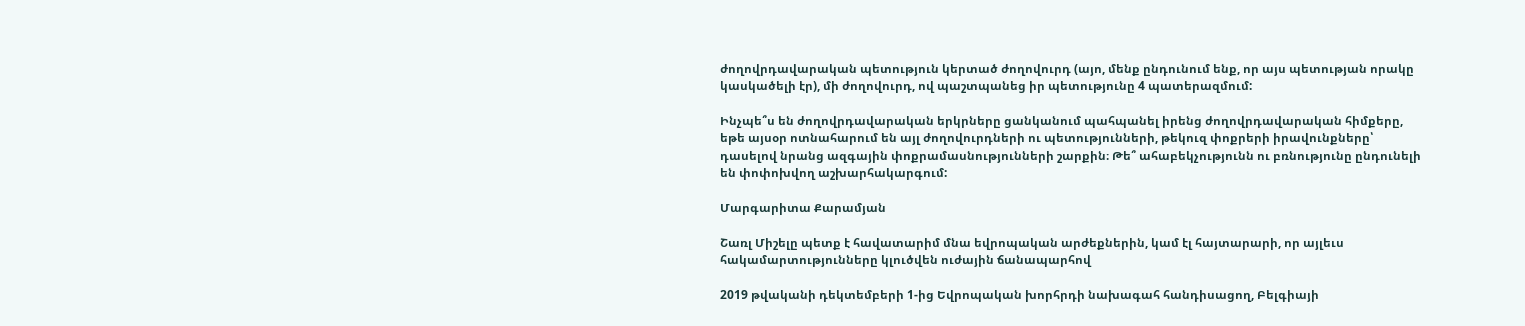ժողովրդավարական պետություն կերտած ժողովուրդ (այո, մենք ընդունում ենք, որ այս պետության որակը կասկածելի էր), մի ժողովուրդ, ով պաշտպանեց իր պետությունը 4 պատերազմում:

Ինչպե՞ս են ժողովրդավարական երկրները ցանկանում պահպանել իրենց ժողովրդավարական հիմքերը, եթե այսօր ոտնահարում են այլ ժողովուրդների ու պետությունների, թեկուզ փոքրերի իրավունքները՝ դասելով նրանց ազգային փոքրամասնությունների շարքին։ Թե՞ ահաբեկչությունն ու բռնությունը ընդունելի են փոփոխվող աշխարհակարգում:

Մարգարիտա Քարամյան

Շառլ Միշելը պետք է հավատարիմ մնա եվրոպական արժեքներին, կամ էլ հայտարարի, որ այլեւս հակամարտությունները կլուծվեն ուժային ճանապարհով

2019 թվականի դեկտեմբերի 1-ից Եվրոպական խորհրդի նախագահ հանդիսացող, Բելգիայի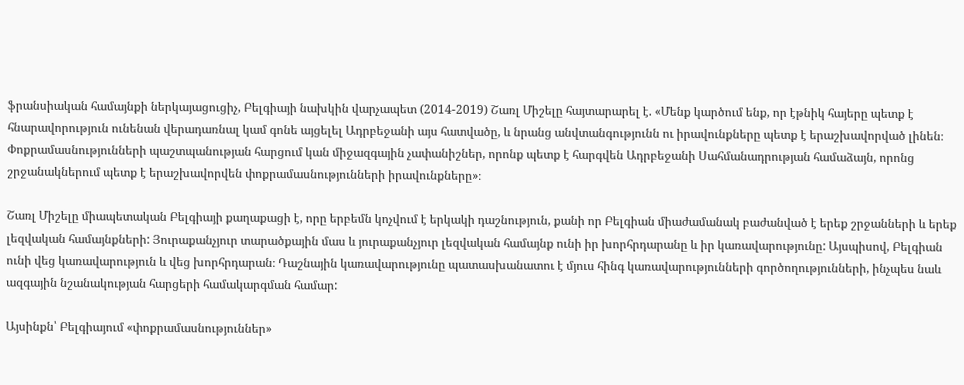ֆրանսիական համայնքի ներկայացուցիչ, Բելգիայի նախկին վարչապետ (2014-2019) Շառլ Միշելը հայտարարել է. «Մենք կարծում ենք, որ էթնիկ հայերը պետք է հնարավորություն ունենան վերադառնալ կամ գոնե այցելել Ադրբեջանի այս հատվածը, և նրանց անվտանգությունն ու իրավունքները պետք է երաշխավորված լինեն։ Փոքրամասնությունների պաշտպանության հարցում կան միջազգային չափանիշներ, որոնք պետք է հարգվեն Ադրբեջանի Սահմանադրության համաձայն, որոնց շրջանակներում պետք է երաշխավորվեն փոքրամասնությունների իրավունքները»։

Շառլ Միշելը միապետական Բելգիայի քաղաքացի է, որը երբեմն կոչվում է երկակի դաշնություն, քանի որ Բելգիան միաժամանակ բաժանված է երեք շրջանների և երեք լեզվական համայնքների: Յուրաքանչյուր տարածքային մաս և յուրաքանչյուր լեզվական համայնք ունի իր խորհրդարանը և իր կառավարությունը: Այսպիսով, Բելգիան ունի վեց կառավարություն և վեց խորհրդարան։ Դաշնային կառավարությունը պատասխանատու է մյուս հինգ կառավարությունների գործողությունների, ինչպես նաև ազգային նշանակության հարցերի համակարգման համար:

Այսինքն՝ Բելգիայում «փոքրամասնություններ»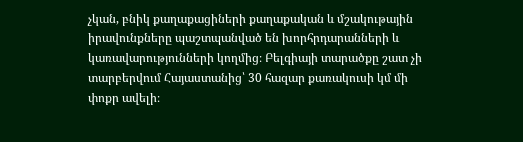չկան, բնիկ քաղաքացիների քաղաքական և մշակութային իրավունքները պաշտպանված են խորհրդարանների և կառավարությունների կողմից։ Բելգիայի տարածքը շատ չի տարբերվում Հայաստանից՝ 30 հազար քառակուսի կմ մի փոքր ավելի։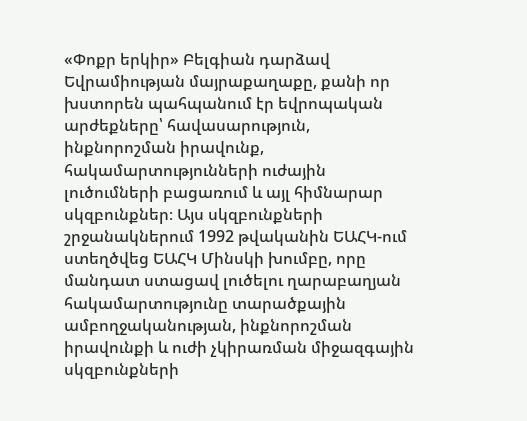«Փոքր երկիր» Բելգիան դարձավ Եվրամիության մայրաքաղաքը, քանի որ խստորեն պահպանում էր եվրոպական արժեքները՝ հավասարություն, ինքնորոշման իրավունք, հակամարտությունների ուժային լուծումների բացառում և այլ հիմնարար սկզբունքներ։ Այս սկզբունքների շրջանակներում 1992 թվականին ԵԱՀԿ-ում ստեղծվեց ԵԱՀԿ Մինսկի խումբը, որը մանդատ ստացավ լուծելու ղարաբաղյան հակամարտությունը տարածքային ամբողջականության, ինքնորոշման իրավունքի և ուժի չկիրառման միջազգային սկզբունքների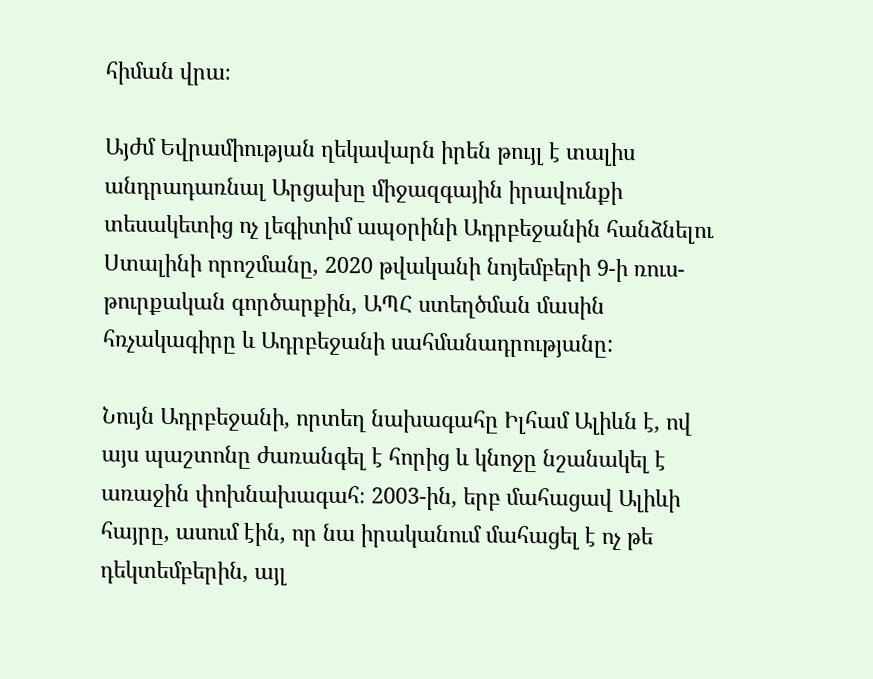հիման վրա։

Այժմ Եվրամիության ղեկավարն իրեն թույլ է տալիս անդրադառնալ Արցախը միջազգային իրավունքի տեսակետից ոչ լեգիտիմ ապօրինի Ադրբեջանին հանձնելու Ստալինի որոշմանը, 2020 թվականի նոյեմբերի 9-ի ռուս-թուրքական գործարքին, ԱՊՀ ստեղծման մասին հռչակագիրը և Ադրբեջանի սահմանադրությանը:

Նույն Ադրբեջանի, որտեղ նախագահը Իլհամ Ալիևն է, ով այս պաշտոնը ժառանգել է հորից և կնոջը նշանակել է առաջին փոխնախագահ։ 2003-ին, երբ մահացավ Ալիևի հայրը, ասում էին, որ նա իրականում մահացել է ոչ թե դեկտեմբերին, այլ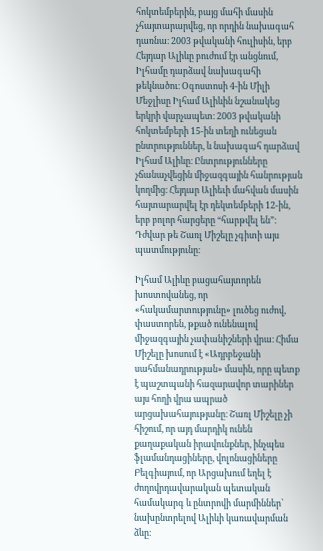հոկտեմբերին, բայց մահի մասին չհայտարարվեց, որ որդին նախագահ դառնա։ 2003 թվականի հուլիսին, երբ Հեյդար Ալիևը բուժում էր անցնում, Իլհամը դարձավ նախագահի թեկնածու։ Օգոստոսի 4-ին Միլի Մեջլիսը Իլհամ Ալիևին նշանակեց երկրի վարչապետ։ 2003 թվականի հոկտեմբերի 15-ին տեղի ունեցան ընտրություններ, և նախագահ դարձավ Իլհամ Ալիևը։ Ընտրությունները չճանաչվեցին միջազգային հանրության կողմից։ Հեյդար Ալիեւի մահվան մասին հայտարարվել էր դեկտեմբերի 12-ին, երբ բոլոր հարցերը “հարթվել են”։ Դժվար թե Շառլ Միշելը չգիտի այս պատմությունը։

Իլհամ Ալիևը բացահայտորեն խոստովանեց, որ «հակամարտությունը» լուծեց ուժով, փաստորեն, թքած ունենալով միջազգային չափանիշների վրա։ Հիմա Միշելը խոսում է «Ադրբեջանի սահմանադրության» մասին, որը պետք է պաշտպանի հազարավոր տարիներ այս հողի վրա ապրած արցախահայությանը։ Շառլ Միշելը չի հիշում, որ այդ մարդիկ ունեն քաղաքական իրավունքներ, ինչպես ֆլամանդացիները, վոլոնացիները Բելգիայում, որ Արցախում եղել է ժողովրդավարական պետական համակարգ և ընտրովի մարմիններ՝ նախընտրելով Ալիևի կառավարման ձևը։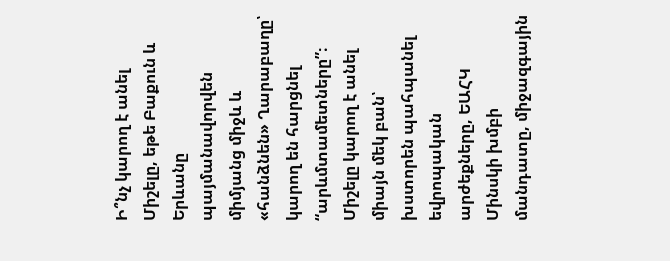Ի՞նչ կարող է անել Միշելը, եթե Բաքուն և Երևանը պայմանավորվեն միմյանց միջև և «հանձնեն» Ղարաբաղը՝ կարող են հարցնել “արևմտամետները”։ Միշելը կարող է անել միայն մեկ բան՝ խստորեն պահպանել եվրոպական արժեքները, ԵԱՀԿ Մինսկի խմբի մանդատը, միջազգային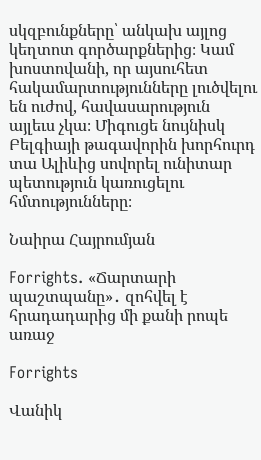սկզբունքները՝ անկախ այլոց կեղտոտ գործարքներից։ Կամ խոստովանի, որ այսուհետ հակամարտությունները լուծվելու են ուժով, հավասարություն այլեւս չկա։ Միգուցե նույնիսկ Բելգիայի թագավորին խորհուրդ տա Ալիևից սովորել ունիտար պետություն կառուցելու հմտությունները։

Նաիրա Հայրումյան

Forrights. «Ճարտարի պաշտպանը»․ զոհվել է հրադադարից մի քանի րոպե առաջ

Forrights

Վանիկ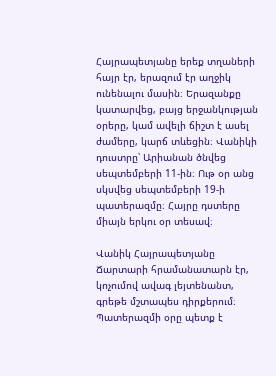Հայրապետյանը երեք տղաների հայր էր, երազում էր աղջիկ ունենալու մասին։ Երազանքը կատարվեց, բայց երջանկության օրերը, կամ ավելի ճիշտ է ասել ժամերը, կարճ տևեցին։ Վանիկի դուստրը՝ Արիանան ծնվեց սեպտեմբերի 11-ին։ Ութ օր անց սկսվեց սեպտեմբերի 19-ի պատերազմը։ Հայրը դստերը միայն երկու օր տեսավ։

Վանիկ Հայրապետյանը Ճարտարի հրամանատարն էր, կոչումով ավագ լեյտենանտ, գրեթե մշտապես դիրքերում։ Պատերազմի օրը պետք է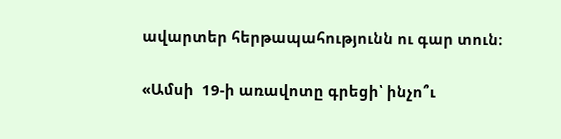ավարտեր հերթապահությունն ու գար տուն։

«Ամսի  19-ի առավոտը գրեցի՝ ինչո՞ւ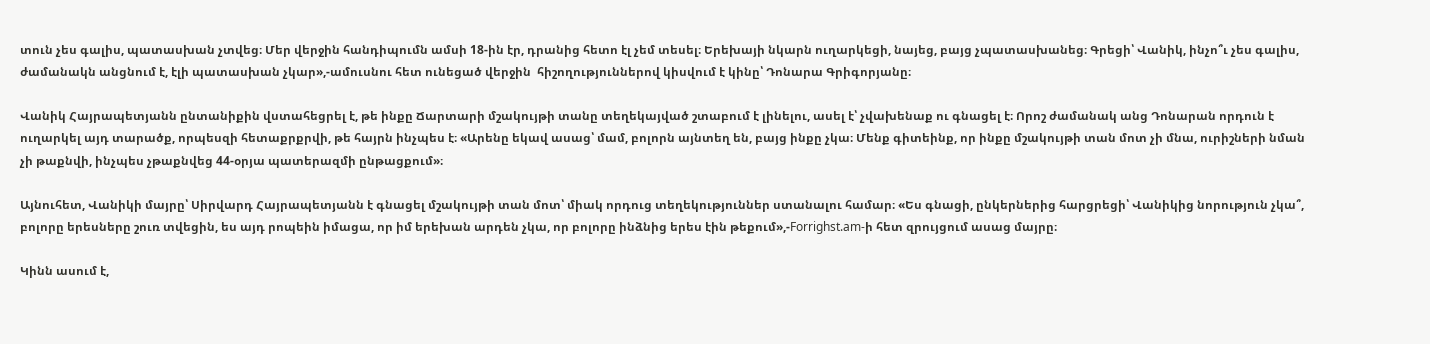տուն չես գալիս, պատասխան չտվեց։ Մեր վերջին հանդիպումն ամսի 18-ին էր, դրանից հետո էլ չեմ տեսել։ Երեխայի նկարն ուղարկեցի, նայեց, բայց չպատասխանեց։ Գրեցի՝ Վանիկ, ինչո՞ւ չես գալիս, ժամանակն անցնում է, էլի պատասխան չկար»,-ամուսնու հետ ունեցած վերջին  հիշողություններով կիսվում է կինը՝ Դոնարա Գրիգորյանը։

Վանիկ Հայրապետյանն ընտանիքին վստահեցրել է, թե ինքը Ճարտարի մշակույթի տանը տեղեկայված շտաբում է լինելու, ասել է՝ չվախենաք ու գնացել է։ Որոշ ժամանակ անց Դոնարան որդուն է ուղարկել այդ տարածք, որպեսզի հետաքրքրվի, թե հայրն ինչպես է։ «Արենը եկավ ասաց՝ մամ, բոլորն այնտեղ են, բայց ինքը չկա։ Մենք գիտեինք, որ ինքը մշակույթի տան մոտ չի մնա, ուրիշների նման չի թաքնվի, ինչպես չթաքնվեց 44-օրյա պատերազմի ընթացքում»։

Այնուհետ, Վանիկի մայրը՝ Սիրվարդ Հայրապետյանն է գնացել մշակույթի տան մոտ՝ միակ որդուց տեղեկություններ ստանալու համար։ «Ես գնացի, ընկերներից հարցրեցի՝ Վանիկից նորություն չկա՞, բոլորը երեսները շուռ տվեցին, ես այդ րոպեին իմացա, որ իմ երեխան արդեն չկա, որ բոլորը ինձնից երես էին թեքում»,-Forrighst.am-ի հետ զրույցում ասաց մայրը։

Կինն ասում է,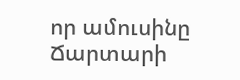որ ամուսինը Ճարտարի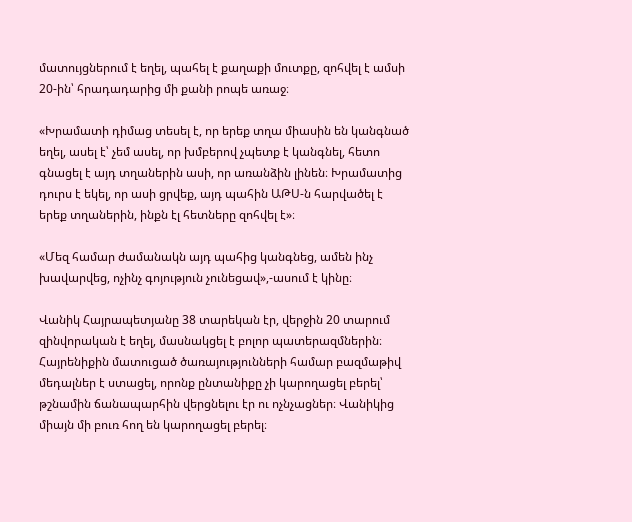մատույցներում է եղել, պահել է քաղաքի մուտքը, զոհվել է ամսի 20-ին՝ հրադադարից մի քանի րոպե առաջ։

«Խրամատի դիմաց տեսել է, որ երեք տղա միասին են կանգնած եղել, ասել է՝ չեմ ասել, որ խմբերով չպետք է կանգնել, հետո գնացել է այդ տղաներին ասի, որ առանձին լինեն։ Խրամատից դուրս է եկել, որ ասի ցրվեք, այդ պահին ԱԹՍ-ն հարվածել է  երեք տղաներին, ինքն էլ հետները զոհվել է»։

«Մեզ համար ժամանակն այդ պահից կանգնեց, ամեն ինչ խավարվեց, ոչինչ գոյություն չունեցավ»,-ասում է կինը։

Վանիկ Հայրապետյանը 38 տարեկան էր, վերջին 20 տարում զինվորական է եղել, մասնակցել է բոլոր պատերազմներին։ Հայրենիքին մատուցած ծառայությունների համար բազմաթիվ մեդալներ է ստացել, որոնք ընտանիքը չի կարողացել բերել՝ թշնամին ճանապարհին վերցնելու էր ու ոչնչացներ։ Վանիկից միայն մի բուռ հող են կարողացել բերել։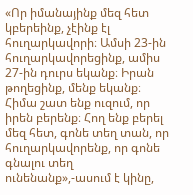«Որ իմանայինք մեզ հետ կբերեինք, չէինք էլ հուղարկավորի։ Ամսի 23-ին հուղարկավորեցինք, ամիս 27-ին դուրս եկանք։ Իրան թողեցինք, մենք եկանք։ Հիմա շատ ենք ուզում, որ իրեն բերենք։ Հող ենք բերել մեզ հետ, գոնե տեղ տան, որ հուղարկավորենք, որ գոնե գնալու տեղ ունենանք»,-ասում է կինը,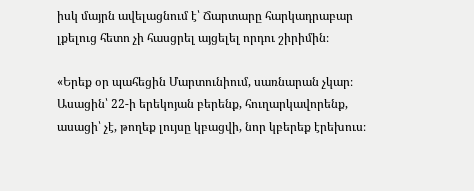իսկ մայրն ավելացնում է՝ Ճարտարը հարկադրաբար լքելուց հետո չի հասցրել այցելել որդու շիրիմին։

«Երեք օր պահեցին Մարտունիում, սառնարան չկար։ Ասացին՝ 22-ի երեկոյան բերենք, հուղարկավորենք, ասացի՝ չէ, թողեք լույսը կբացվի, նոր կբերեք էրեխուս։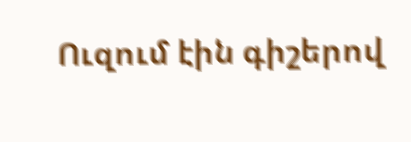Ուզում էին գիշերով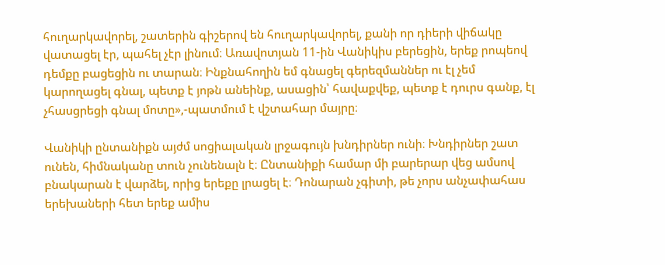հուղարկավորել, շատերին գիշերով են հուղարկավորել, քանի որ դիերի վիճակը վատացել էր, պահել չէր լինում։ Առավոտյան 11-ին Վանիկիս բերեցին, երեք րոպեով դեմքը բացեցին ու տարան։ Ինքնահողին եմ գնացել գերեզմաններ ու էլ չեմ կարողացել գնալ, պետք է յոթն անեինք, ասացին՝ հավաքվեք, պետք է դուրս գանք, էլ չհասցրեցի գնալ մոտը»,-պատմում է վշտահար մայրը։

Վանիկի ընտանիքն այժմ սոցիալական լրջագույն խնդիրներ ունի։ Խնդիրներ շատ ունեն, հիմնականը տուն չունենալն է։ Ընտանիքի համար մի բարերար վեց ամսով բնակարան է վարձել, որից երեքը լրացել է։ Դոնարան չգիտի, թե չորս անչափահաս երեխաների հետ երեք ամիս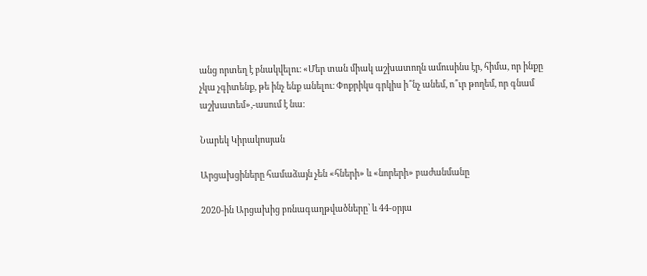անց որտեղ է բնակվելու։ «Մեր տան միակ աշխատողն ամուսինս էր, հիմա, որ ինքը չկա չգիտենք, թե ինչ ենք անելու։ Փոքրիկս գրկիս ի՞նչ անեմ, ո՞ւր թողեմ, որ գնամ աշխատեմ»,-ասում է նա։

Նարեկ Կիրակոսյան

Արցախցիները համաձայն չեն «հների» և «նորերի» բաժանմանը

2020-ին Արցախից բռնագաղթվածները՝ և 44-օրյա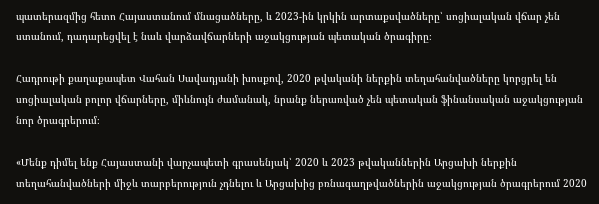պատերազմից հետո Հայաստանում մնացածները, և 2023-ին կրկին արտաքսվածները՝ սոցիալական վճար չեն ստանում, դադարեցվել է նաև վարձավճարների աջակցության պետական ծրագիրը։

Հադրութի քաղաքապետ Վահան Սավադյանի խոսքով, 2020 թվականի ներքին տեղահանվածները կորցրել են սոցիալական բոլոր վճարները, միևնույն ժամանակ, նրանք ներառված չեն պետական ֆինանսական աջակցության նոր ծրագրերում։

«Մենք դիմել ենք Հայաստանի վարչապետի գրասենյակ՝ 2020 և 2023 թվականներին Արցախի ներքին տեղահանվածների միջև տարբերություն չդնելու և Արցախից բռնագաղթվածներին աջակցության ծրագրերում 2020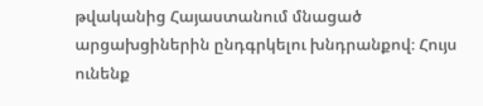թվականից Հայաստանում մնացած արցախցիներին ընդգրկելու խնդրանքով։ Հույս ունենք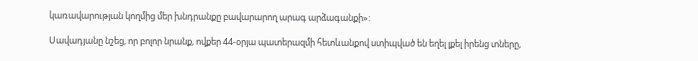կառավարության կողմից մեր խնդրանքը բավարարող արագ արձագանքի»:

Սավադյանը նշեց, որ բոլոր նրանք, ովքեր 44-օրյա պատերազմի հետևանքով ստիպված են եղել լքել իրենց տները,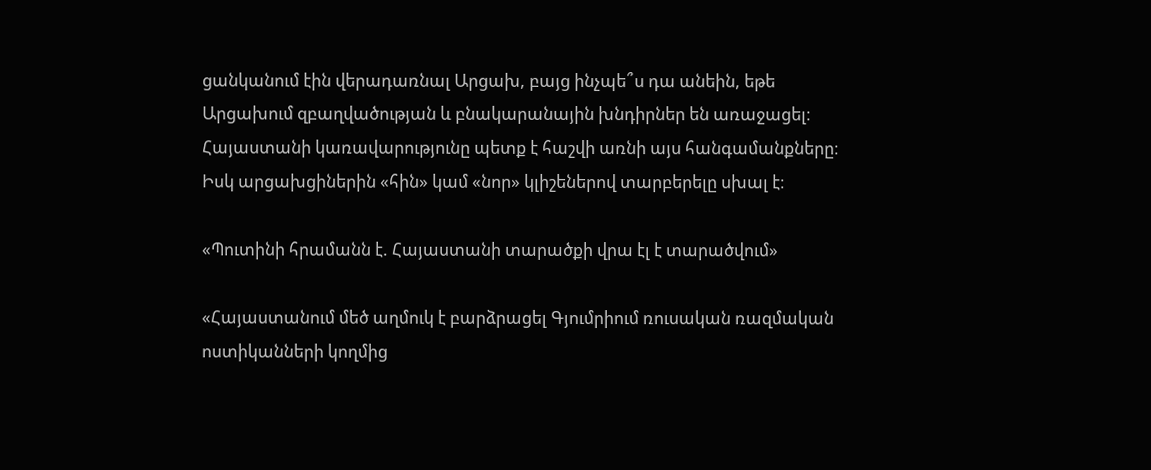ցանկանում էին վերադառնալ Արցախ, բայց ինչպե՞ս դա անեին, եթե Արցախում զբաղվածության և բնակարանային խնդիրներ են առաջացել։ Հայաստանի կառավարությունը պետք է հաշվի առնի այս հանգամանքները։ Իսկ արցախցիներին «հին» կամ «նոր» կլիշեներով տարբերելը սխալ է։

«Պուտինի հրամանն է. Հայաստանի տարածքի վրա էլ է տարածվում»

«Հայաստանում մեծ աղմուկ է բարձրացել Գյումրիում ռուսական ռազմական ոստիկանների կողմից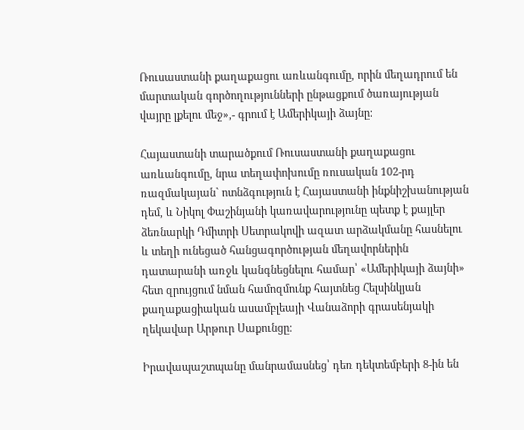Ռուսաստանի քաղաքացու առևանգումը, որին մեղադրում են մարտական գործողությունների ընթացքում ծառայության վայրը լքելու մեջ»,- գրում է Ամերիկայի ձայնը։

Հայաստանի տարածքում Ռուսաստանի քաղաքացու առևանգումը, նրա տեղափոխումը ռուսական 102-րդ ռազմակայան` ոտնձգություն է Հայաստանի ինքնիշխանության դեմ, և Նիկոլ Փաշինյանի կառավարությունը պետք է քայլեր ձեռնարկի Դմիտրի Սետրակովի ազատ արձակմանը հասնելու և տեղի ունեցած հանցագործության մեղավորներին դատարանի առջև կանգնեցնելու համար՝ «Ամերիկայի ձայնի» հետ զրույցում նման համոզմունք հայտնեց Հելսինկյան քաղաքացիական ասամբլեայի Վանաձորի գրասենյակի ղեկավար Արթուր Սաքունցը։

Իրավապաշտպանը մանրամասնեց՝ դեռ դեկտեմբերի 8-ին են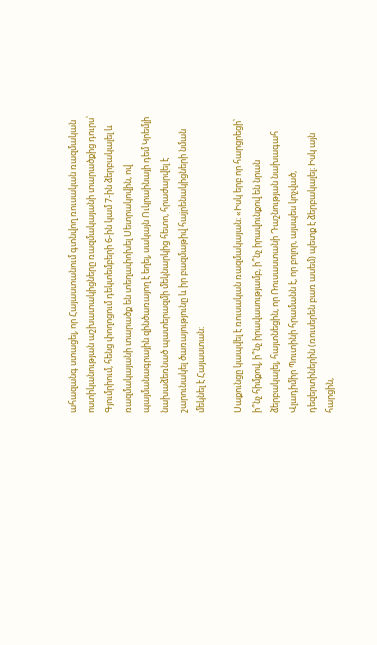ահազանգ ստացել, որ Հայաստանում գտնվող ռուսական ռազմական ոստիկանության աշխատակիցները ռազմակայանի տարածքից դուրս՝ Գյումրիում, հենց փողոցում դեկտեմբերի 6-ին կամ 7-ին ձերբակալել և ռազմակայանի տարածք են տեղափոխել Սետրակովին, ով պայմանագրային զինծառայող է եղել, սակայն Ուկրաինայի դեմ Կրեմլի նախաձեռնած պատերազմի մեկնարկից հետո, հրաժարվել է շարունակել ծառայությունը և իր բազմաթիվ հաjրենակիցների նման մեկնել է Հայաստան։

Սաքունցը կապվել է ռուսական ռազմակայան։ «Իսկ երբ որ հարցրեցի՝ ի՞նչ հիմքով, ի՞նչ իրավասությամբ, ի՞նչ իրավունքով են նրան ձերբակալել, հայտնեցին, որ Ռուսաստանի Դաշնության նախագահ Վլադիմիր Պուտինի հրամանն է, որ բոլոր, այսպես կոչված, դեզերտիներին (ռուսերեն բառ ասեմ) պետք է ձերբակալել։ Իսկ այն հարցին,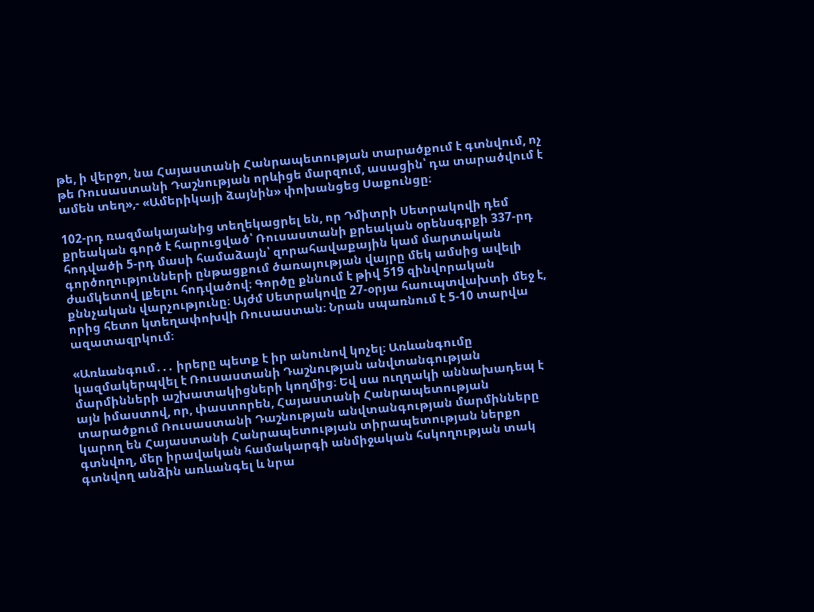թե, ի վերջո, նա Հայաստանի Հանրապետության տարածքում է գտնվում, ոչ թե Ռուսաստանի Դաշնության որևիցե մարզում, ասացին՝ դա տարածվում է ամեն տեղ»,- «Ամերիկայի ձայնին» փոխանցեց Սաքունցը։

102-րդ ռազմակայանից տեղեկացրել են, որ Դմիտրի Սետրակովի դեմ քրեական գործ է հարուցված՝ Ռուսաստանի քրեական օրենսգրքի 337-րդ հոդվածի 5-րդ մասի համաձայն՝ զորահավաքային կամ մարտական գործողությունների ընթացքում ծառայության վայրը մեկ ամսից ավելի ժամկետով լքելու հոդվածով։ Գործը քննում է թիվ 519 զինվորական քննչական վարչությունը։ Այժմ Սետրակովը 27-օրյա հաուպտվախտի մեջ է, որից հետո կտեղափոխվի Ռուսաստան։ Նրան սպառնում է 5-10 տարվա ազատազրկում։

«Առևանգում․․․ իրերը պետք է իր անունով կոչել։ Առևանգումը կազմակերպվել է Ռուսաստանի Դաշնության անվտանգության մարմինների աշխատակիցների կողմից։ Եվ սա ուղղակի աննախադեպ է այն իմաստով, որ, փաստորեն, Հայաստանի Հանրապետության տարածքում Ռուսաստանի Դաշնության անվտանգության մարմինները կարող են Հայաստանի Հանրապետության տիրապետության ներքո գտնվող, մեր իրավական համակարգի անմիջական հսկողության տակ գտնվող անձին առևանգել և նրա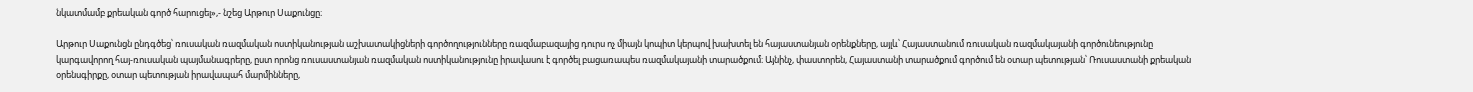նկատմամբ քրեական գործ հարուցել»,- նշեց Արթուր Սաքունցը։

Արթուր Սաքունցն ընդգծեց՝ ռուսական ռազմական ոստիկանության աշխատակիցների գործողությունները ռազմաբազայից դուրս ոչ միայն կոպիտ կերպով խախտել են հայաստանյան օրենքները, այլև՝ Հայաստանում ռուսական ռազմակայանի գործունեությունը կարգավորող հայ-ռուսական պայմանագրերը, ըստ որոնց ռուսաստանյան ռազմական ոստիկանությունը իրավասու է գործել բացառապես ռազմակայանի տարածքում։ Այնինչ, փաստորեն, Հայաստանի տարածքում գործում են օտար պետության՝ Ռուսաստանի քրեական օրենսգիրքը, օտար պետության իրավապահ մարմինները,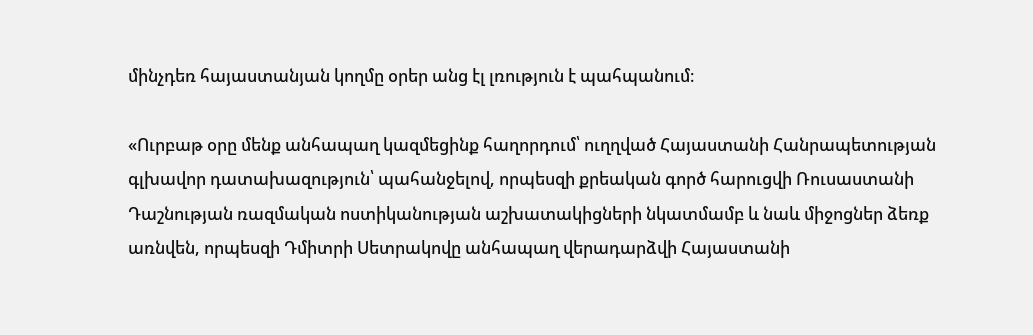մինչդեռ հայաստանյան կողմը օրեր անց էլ լռություն է պահպանում։

«Ուրբաթ օրը մենք անհապաղ կազմեցինք հաղորդում՝ ուղղված Հայաստանի Հանրապետության գլխավոր դատախազություն՝ պահանջելով, որպեսզի քրեական գործ հարուցվի Ռուսաստանի Դաշնության ռազմական ոստիկանության աշխատակիցների նկատմամբ և նաև միջոցներ ձեռք առնվեն, որպեսզի Դմիտրի Սետրակովը անհապաղ վերադարձվի Հայաստանի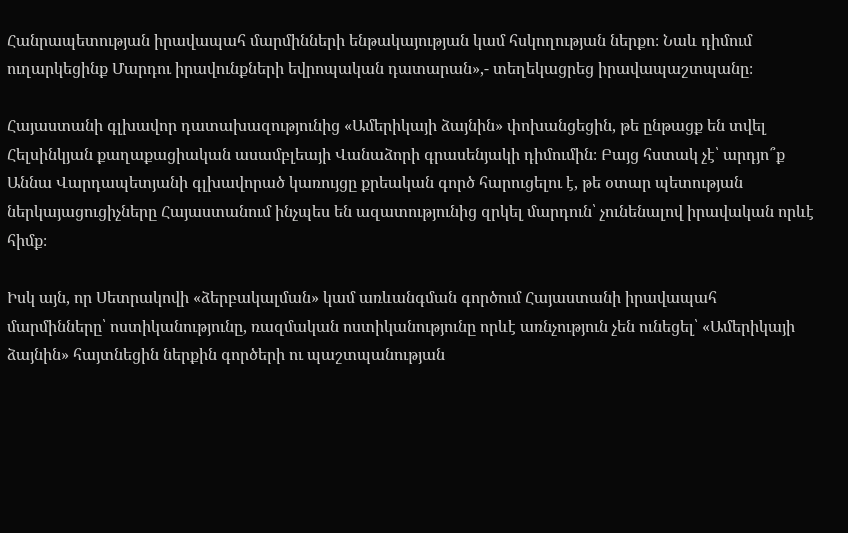Հանրապետության իրավապահ մարմինների ենթակայության կամ հսկողության ներքո։ Նաև դիմում ուղարկեցինք Մարդու իրավունքների եվրոպական դատարան»,- տեղեկացրեց իրավապաշտպանը։

Հայաստանի գլխավոր դատախազությունից «Ամերիկայի ձայնին» փոխանցեցին, թե ընթացք են տվել Հելսինկյան քաղաքացիական ասամբլեայի Վանաձորի գրասենյակի դիմումին։ Բայց հստակ չէ՝ արդյո՞ք Աննա Վարդապետյանի գլխավորած կառույցը քրեական գործ հարուցելու է, թե օտար պետության ներկայացուցիչները Հայաստանում ինչպես են ազատությունից զրկել մարդուն՝ չունենալով իրավական որևէ հիմք։

Իսկ այն, որ Սետրակովի «ձերբակալման» կամ առևանգման գործում Հայաստանի իրավապահ մարմինները՝ ոստիկանությունը, ռազմական ոստիկանությունը որևէ առնչություն չեն ունեցել՝ «Ամերիկայի ձայնին» հայտնեցին ներքին գործերի ու պաշտպանության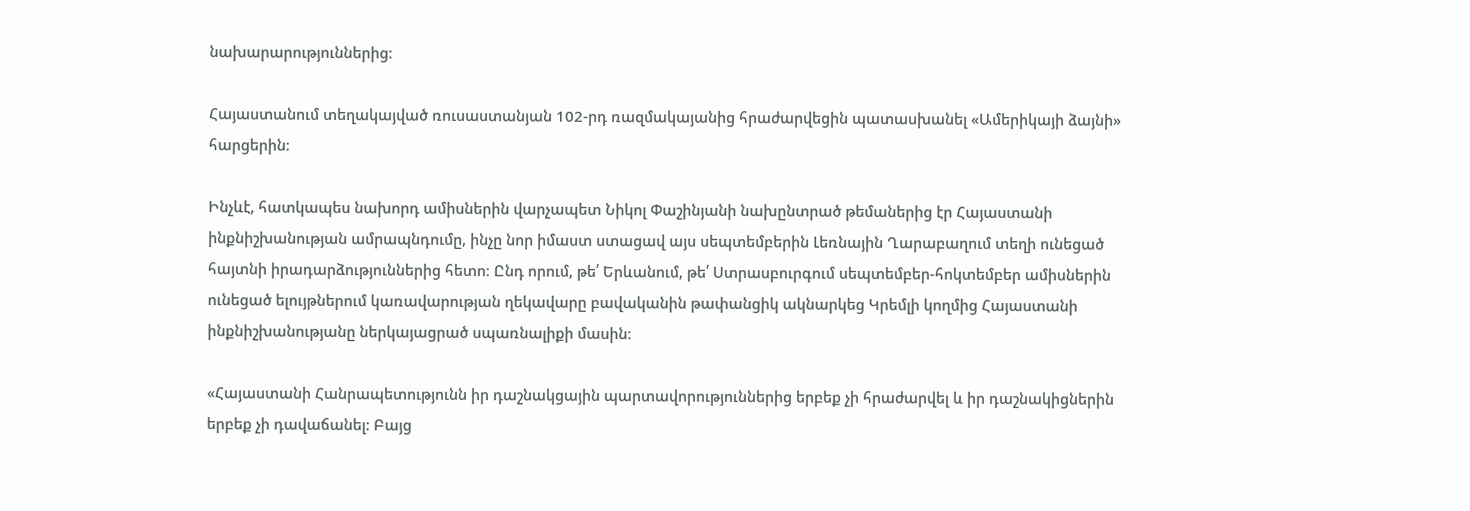նախարարություններից։

Հայաստանում տեղակայված ռուսաստանյան 102-րդ ռազմակայանից հրաժարվեցին պատասխանել «Ամերիկայի ձայնի» հարցերին։

Ինչևէ, հատկապես նախորդ ամիսներին վարչապետ Նիկոլ Փաշինյանի նախընտրած թեմաներից էր Հայաստանի ինքնիշխանության ամրապնդումը, ինչը նոր իմաստ ստացավ այս սեպտեմբերին Լեռնային Ղարաբաղում տեղի ունեցած հայտնի իրադարձություններից հետո։ Ընդ որում, թե՛ Երևանում, թե՛ Ստրասբուրգում սեպտեմբեր-հոկտեմբեր ամիսներին ունեցած ելույթներում կառավարության ղեկավարը բավականին թափանցիկ ակնարկեց Կրեմլի կողմից Հայաստանի ինքնիշխանությանը ներկայացրած սպառնալիքի մասին։

«Հայաստանի Հանրապետությունն իր դաշնակցային պարտավորություններից երբեք չի հրաժարվել և իր դաշնակիցներին երբեք չի դավաճանել: Բայց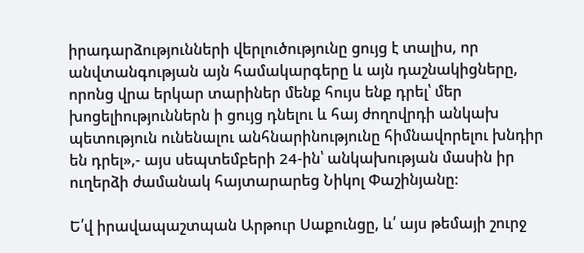իրադարձությունների վերլուծությունը ցույց է տալիս, որ անվտանգության այն համակարգերը և այն դաշնակիցները, որոնց վրա երկար տարիներ մենք հույս ենք դրել՝ մեր խոցելիություններն ի ցույց դնելու և հայ ժողովրդի անկախ պետություն ունենալու անհնարինությունը հիմնավորելու խնդիր են դրել»,- այս սեպտեմբերի 24-ին՝ անկախության մասին իր ուղերձի ժամանակ հայտարարեց Նիկոլ Փաշինյանը:

Ե՛վ իրավապաշտպան Արթուր Սաքունցը, և՛ այս թեմայի շուրջ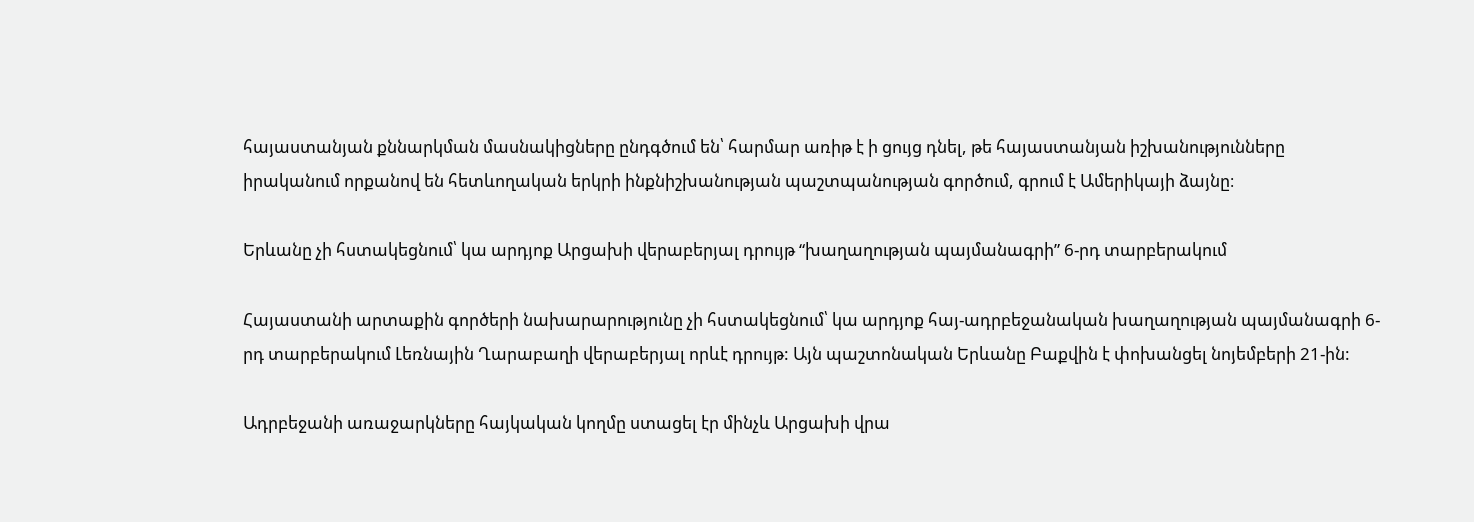հայաստանյան քննարկման մասնակիցները ընդգծում են՝ հարմար առիթ է ի ցույց դնել, թե հայաստանյան իշխանությունները իրականում որքանով են հետևողական երկրի ինքնիշխանության պաշտպանության գործում, գրում է Ամերիկայի ձայնը։

Երևանը չի հստակեցնում՝ կա արդյոք Արցախի վերաբերյալ դրույթ “խաղաղության պայմանագրի” 6-րդ տարբերակում

Հայաստանի արտաքին գործերի նախարարությունը չի հստակեցնում՝ կա արդյոք հայ-ադրբեջանական խաղաղության պայմանագրի 6-րդ տարբերակում Լեռնային Ղարաբաղի վերաբերյալ որևէ դրույթ: Այն պաշտոնական Երևանը Բաքվին է փոխանցել նոյեմբերի 21-ին:

Ադրբեջանի առաջարկները հայկական կողմը ստացել էր մինչև Արցախի վրա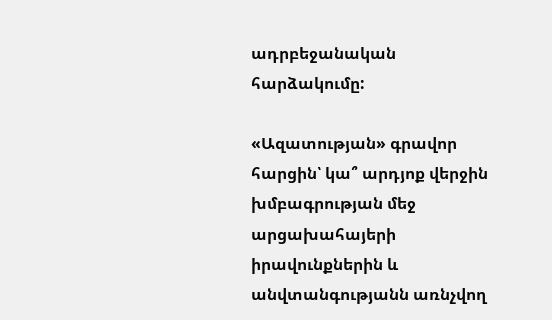ադրբեջանական հարձակումը:

«Ազատության» գրավոր հարցին՝ կա՞ արդյոք վերջին խմբագրության մեջ արցախահայերի իրավունքներին և անվտանգությանն առնչվող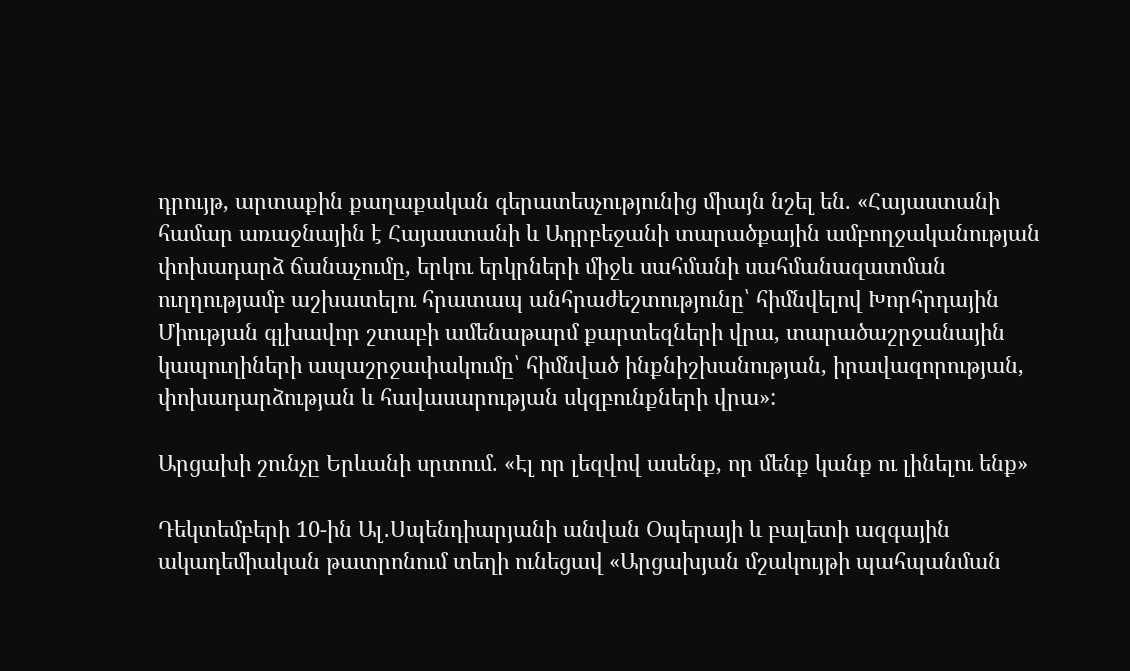դրույթ, արտաքին քաղաքական գերատեսչությունից միայն նշել են. «Հայաստանի համար առաջնային է Հայաստանի և Ադրբեջանի տարածքային ամբողջականության փոխադարձ ճանաչումը, երկու երկրների միջև սահմանի սահմանազատման ուղղությամբ աշխատելու հրատապ անհրաժեշտությունը՝ հիմնվելով Խորհրդային Միության գլխավոր շտաբի ամենաթարմ քարտեզների վրա, տարածաշրջանային կապուղիների ապաշրջափակումը՝ հիմնված ինքնիշխանության, իրավազորության, փոխադարձության և հավասարության սկզբունքների վրա»:

Արցախի շունչը Երևանի սրտում. «Էլ որ լեզվով ասենք, որ մենք կանք ու լինելու ենք»

Դեկտեմբերի 10-ին Ալ․Սպենդիարյանի անվան Օպերայի և բալետի ազգային ակադեմիական թատրոնում տեղի ունեցավ «Արցախյան մշակույթի պահպանման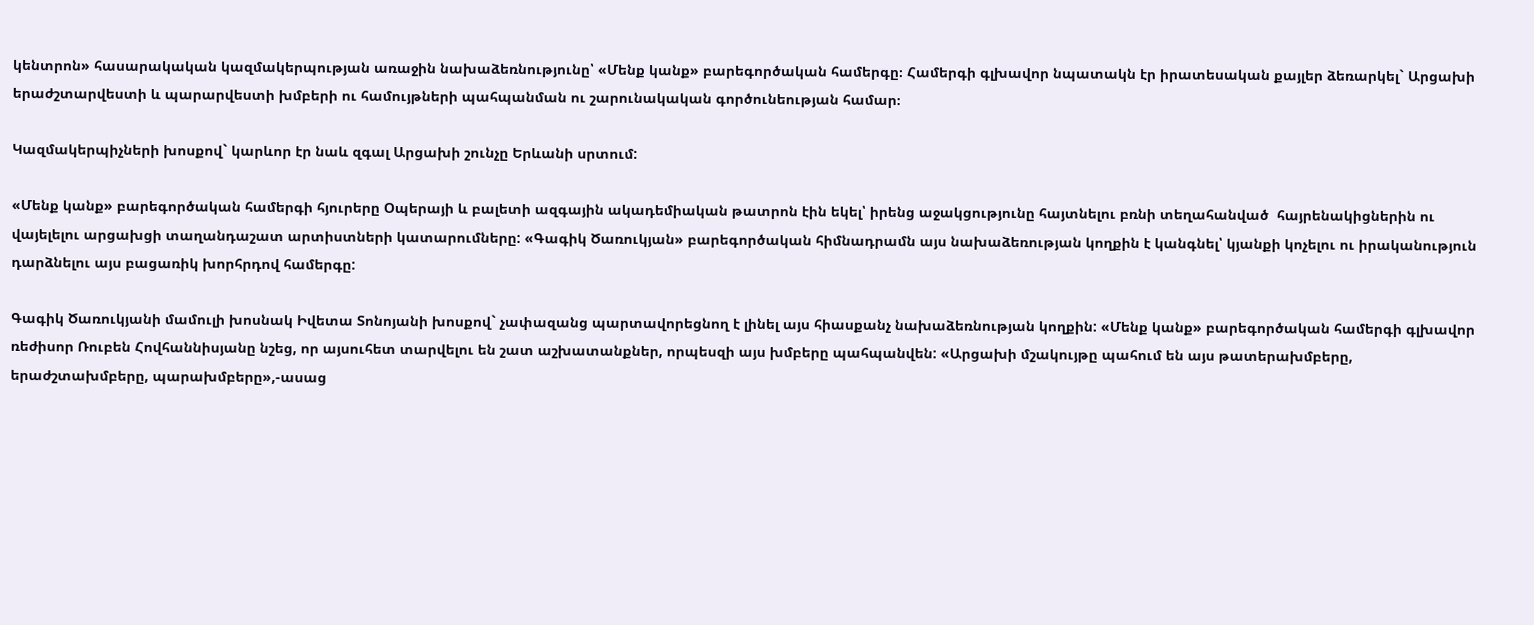կենտրոն» հասարակական կազմակերպության առաջին նախաձեռնությունը՝ «Մենք կանք» բարեգործական համերգը։ Համերգի գլխավոր նպատակն էր իրատեսական քայլեր ձեռարկել` Արցախի երաժշտարվեստի և պարարվեստի խմբերի ու համույթների պահպանման ու շարունակական գործունեության համար։

Կազմակերպիչների խոսքով` կարևոր էր նաև զգալ Արցախի շունչը Երևանի սրտում:

«Մենք կանք» բարեգործական համերգի հյուրերը Օպերայի և բալետի ազգային ակադեմիական թատրոն էին եկել՝ իրենց աջակցությունը հայտնելու բռնի տեղահանված  հայրենակիցներին ու վայելելու արցախցի տաղանդաշատ արտիստների կատարումները: «Գագիկ Ծառուկյան» բարեգործական հիմնադրամն այս նախաձեռության կողքին է կանգնել՝ կյանքի կոչելու ու իրականություն դարձնելու այս բացառիկ խորհրդով համերգը:

Գագիկ Ծառուկյանի մամուլի խոսնակ Իվետա Տոնոյանի խոսքով` չափազանց պարտավորեցնող է լինել այս հիասքանչ նախաձեռնության կողքին: «Մենք կանք» բարեգործական համերգի գլխավոր ռեժիսոր Ռուբեն Հովհաննիսյանը նշեց, որ այսուհետ տարվելու են շատ աշխատանքներ, որպեսզի այս խմբերը պահպանվեն: «Արցախի մշակույթը պահում են այս թատերախմբերը, երաժշտախմբերը, պարախմբերը»,-ասաց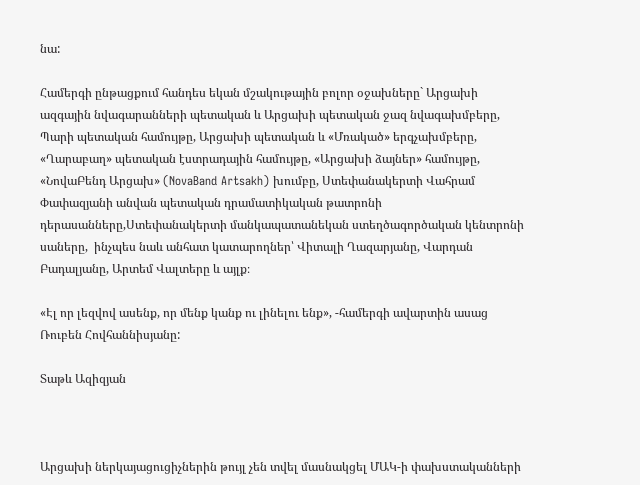նա:

Համերգի ընթացքում հանդես եկան մշակութային բոլոր օջախները` Արցախի ազգային նվագարանների պետական և Արցախի պետական ջազ նվագախմբերը, Պարի պետական համույթը, Արցախի պետական և «Մռակած» երգչախմբերը, «Ղարաբաղ» պետական էստրադային համույթը, «Արցախի ձայներ» համույթը, «ՆովաԲենդ Արցախ» (NovaBand Artsakh) խումբը, Ստեփանակերտի Վահրամ Փափազյանի անվան պետական դրամատիկական թատրոնի դերասանները,Ստեփանակերտի մանկապատանեկան ստեղծագործական կենտրոնի սաները,  ինչպես նաև անհատ կատարողներ՝ Վիտալի Ղազարյանը, Վարդան Բադալյանը, Արտեմ Վալտերը և այլք։

«Էլ որ լեզվով ասենք, որ մենք կանք ու լինելու ենք», -համերգի ավարտին ասաց Ռուբեն Հովհաննիսյանը:

Տաթև Ազիզյան



Արցախի ներկայացուցիչներին թույլ չեն տվել մասնակցել ՄԱԿ-ի փախստականների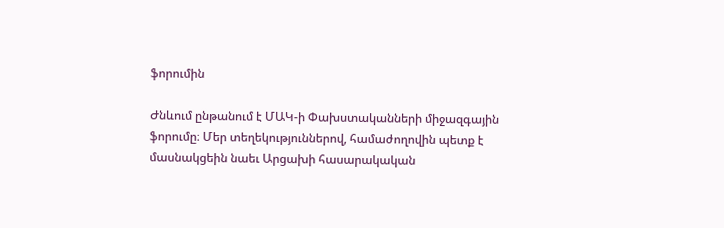ֆորումին

Ժնևում ընթանում է ՄԱԿ-ի Փախստականների միջազգային ֆորումը։ Մեր տեղեկություններով, համաժողովին պետք է մասնակցեին նաեւ Արցախի հասարակական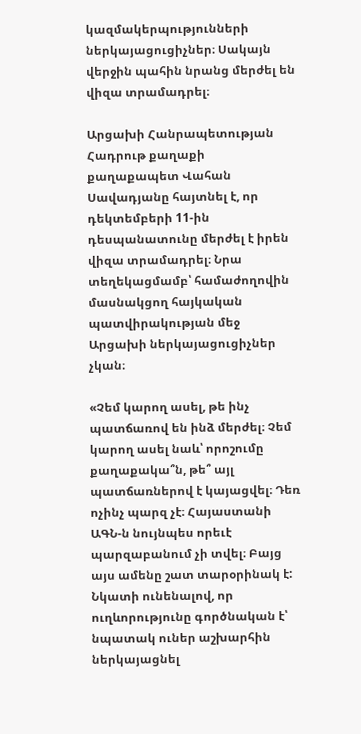կազմակերպությունների ներկայացուցիչներ։ Սակայն վերջին պահին նրանց մերժել են վիզա տրամադրել։

Արցախի Հանրապետության Հադրութ քաղաքի քաղաքապետ Վահան Սավադյանը հայտնել է, որ դեկտեմբերի 11-ին դեսպանատունը մերժել է իրեն վիզա տրամադրել։ Նրա տեղեկացմամբ՝ համաժողովին մասնակցող հայկական պատվիրակության մեջ Արցախի ներկայացուցիչներ չկան։

«Չեմ կարող ասել, թե ինչ պատճառով են ինձ մերժել։ Չեմ կարող ասել նաև՝ որոշումը քաղաքակա՞ն, թե՞ այլ պատճառներով է կայացվել։ Դեռ ոչինչ պարզ չէ։ Հայաստանի ԱԳՆ-ն նույնպես որեւէ պարզաբանում չի տվել։ Բայց այս ամենը շատ տարօրինակ է: Նկատի ունենալով, որ ուղևորությունը գործնական է՝ նպատակ ուներ աշխարհին ներկայացնել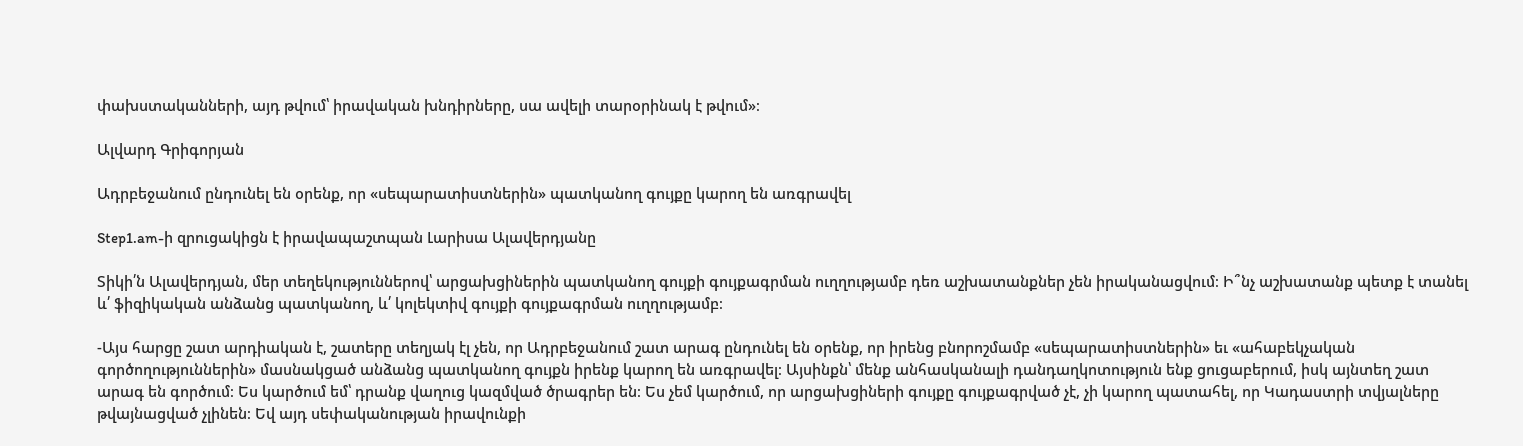փախստականների, այդ թվում՝ իրավական խնդիրները, սա ավելի տարօրինակ է թվում»։

Ալվարդ Գրիգորյան

Ադրբեջանում ընդունել են օրենք, որ «սեպարատիստներին» պատկանող գույքը կարող են առգրավել

Step1.am-ի զրուցակիցն է իրավապաշտպան Լարիսա Ալավերդյանը

Տիկի՛ն Ալավերդյան, մեր տեղեկություններով՝ արցախցիներին պատկանող գույքի գույքագրման ուղղությամբ դեռ աշխատանքներ չեն իրականացվում։ Ի՞նչ աշխատանք պետք է տանել և՛ ֆիզիկական անձանց պատկանող, և՛ կոլեկտիվ գույքի գույքագրման ուղղությամբ։

-Այս հարցը շատ արդիական է, շատերը տեղյակ էլ չեն, որ Ադրբեջանում շատ արագ ընդունել են օրենք, որ իրենց բնորոշմամբ «սեպարատիստներին» եւ «ահաբեկչական գործողություններին» մասնակցած անձանց պատկանող գույքն իրենք կարող են առգրավել։ Այսինքն՝ մենք անհասկանալի դանդաղկոտություն ենք ցուցաբերում, իսկ այնտեղ շատ արագ են գործում։ Ես կարծում եմ՝ դրանք վաղուց կազմված ծրագրեր են։ Ես չեմ կարծում, որ արցախցիների գույքը գույքագրված չէ, չի կարող պատահել, որ Կադաստրի տվյալները թվայնացված չլինեն։ Եվ այդ սեփականության իրավունքի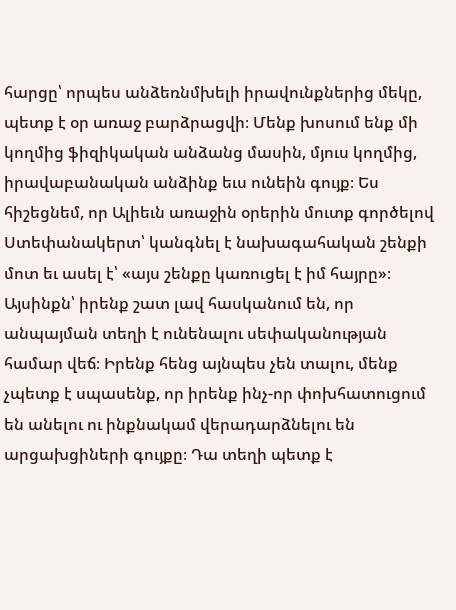հարցը՝ որպես անձեռնմխելի իրավունքներից մեկը, պետք է օր առաջ բարձրացվի։ Մենք խոսում ենք մի կողմից ֆիզիկական անձանց մասին, մյուս կողմից, իրավաբանական անձինք եւս ունեին գույք։ Ես հիշեցնեմ, որ Ալիեւն առաջին օրերին մուտք գործելով Ստեփանակերտ՝ կանգնել է նախագահական շենքի մոտ եւ ասել է՝ «այս շենքը կառուցել է իմ հայրը»։ Այսինքն՝ իրենք շատ լավ հասկանում են, որ անպայման տեղի է ունենալու սեփականության համար վեճ։ Իրենք հենց այնպես չեն տալու, մենք չպետք է սպասենք, որ իրենք ինչ-որ փոխհատուցում են անելու ու ինքնակամ վերադարձնելու են արցախցիների գույքը։ Դա տեղի պետք է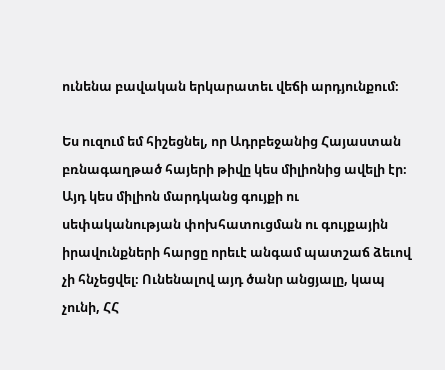ունենա բավական երկարատեւ վեճի արդյունքում։

Ես ուզում եմ հիշեցնել, որ Ադրբեջանից Հայաստան բռնագաղթած հայերի թիվը կես միլիոնից ավելի էր։ Այդ կես միլիոն մարդկանց գույքի ու սեփականության փոխհատուցման ու գույքային իրավունքների հարցը որեւէ անգամ պատշաճ ձեւով չի հնչեցվել։ Ունենալով այդ ծանր անցյալը, կապ չունի, ՀՀ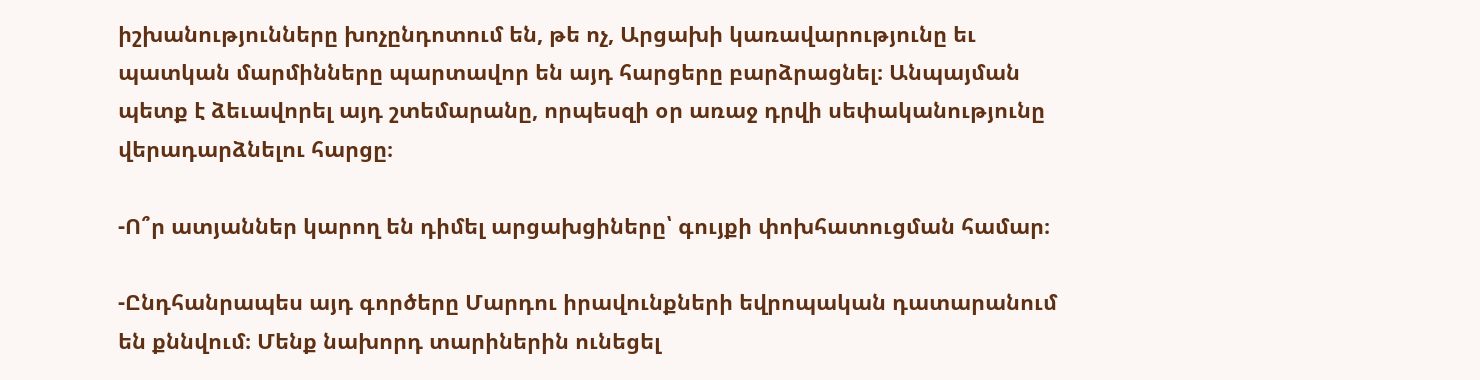իշխանությունները խոչընդոտում են, թե ոչ, Արցախի կառավարությունը եւ պատկան մարմինները պարտավոր են այդ հարցերը բարձրացնել։ Անպայման պետք է ձեւավորել այդ շտեմարանը, որպեսզի օր առաջ դրվի սեփականությունը վերադարձնելու հարցը։

-Ո՞ր ատյաններ կարող են դիմել արցախցիները՝ գույքի փոխհատուցման համար։

-Ընդհանրապես այդ գործերը Մարդու իրավունքների եվրոպական դատարանում են քննվում։ Մենք նախորդ տարիներին ունեցել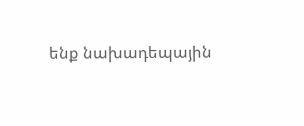ենք նախադեպային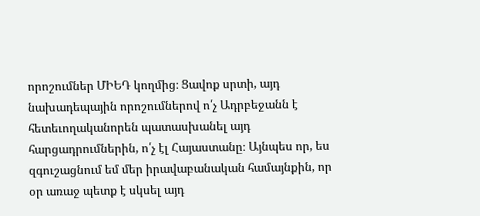որոշումներ ՄԻԵԴ կողմից։ Ցավոք սրտի, այդ նախադեպային որոշումներով ո՛չ Ադրբեջանն է հետեւողականորեն պատասխանել այդ հարցադրումներին, ո՛չ էլ Հայաստանը։ Այնպես որ, ես զգուշացնում եմ մեր իրավաբանական համայնքին, որ օր առաջ պետք է սկսել այդ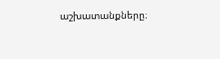աշխատանքները։